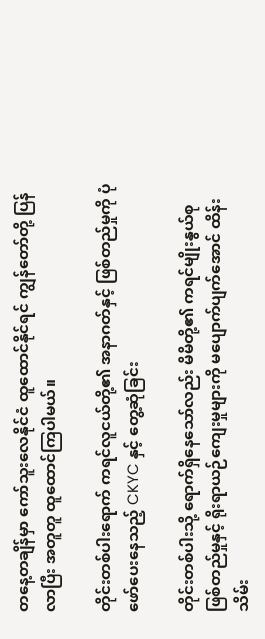တနေ့တချိန်မှာ ကော်သူးလေနိုင်ငံ ထူထောင်နိုင်ရင် ကျွန်တော်တို့ ပြန်လာပြီး အတူတူ ထူထောင်ကြပါမယ်။

တိုင်းတစ်ပါးရောက် ကရင်လူငယ်တို့၏ အနာဂတ်နှင့် ဖြစ်တည်မှုကို ပုံဖော်ပေးနေသည့် CKYC နှင့် တွေ့ဆုံခြင်း

တိုင်းတစ်ပါးသို့ ရောက်ရှိနေသော်လည်း မိမိတို့၏ ကရင်မျိုးနွယ်စု ဖြစ်တည်မှုနှင့် ရိုးရာယဉ်ကျေးမှုများကို မပျောက်ပျက်အောင် ထိန်းသိမ်း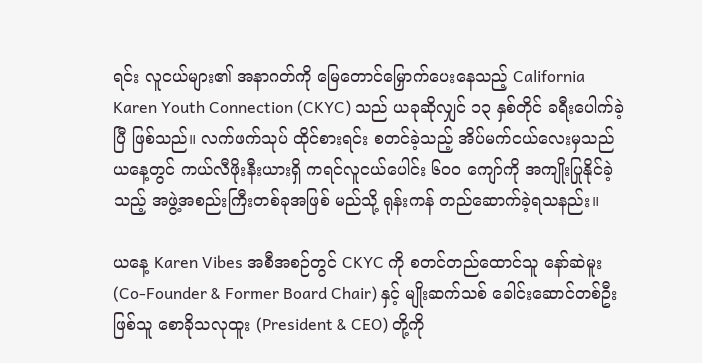ရင်း လူငယ်များ၏ အနာဂတ်ကို မြေတောင်မြှောက်ပေးနေသည့် California Karen Youth Connection (CKYC) သည် ယခုဆိုလျှင် ၁၃ နှစ်တိုင် ခရီးပေါက်ခဲ့ပြီ ဖြစ်သည်။ လက်ဖက်သုပ် ထိုင်စားရင်း စတင်ခဲ့သည့် အိပ်မက်ငယ်လေးမှသည် ယနေ့တွင် ကယ်လီဖိုးနီးယားရှိ ကရင်လူငယ်ပေါင်း ၆၀၀ ကျော်ကို အကျိုးပြုနိုင်ခဲ့သည့် အဖွဲ့အစည်းကြီးတစ်ခုအဖြစ် မည်သို့ ရုန်းကန် တည်ဆောက်ခဲ့ရသနည်း။

ယနေ့ Karen Vibes အစီအစဉ်တွင် CKYC ကို စတင်တည်ထောင်သူ နော်ဆဲမူး (Co-Founder & Former Board Chair) နှင့် မျိုးဆက်သစ် ခေါင်းဆောင်တစ်ဦးဖြစ်သူ စောခိုသလုထူး (President & CEO) တို့ကို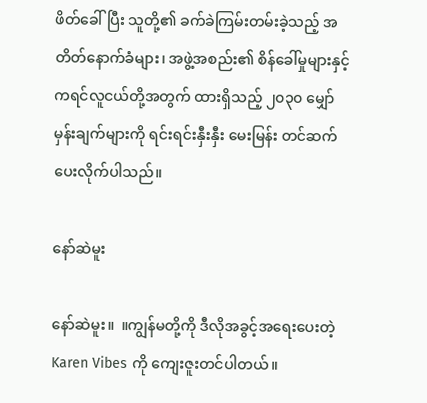ဖိတ်ခေါ်ပြီး သူတို့၏ ခက်ခဲကြမ်းတမ်းခဲ့သည့် အတိတ်နောက်ခံများ၊ အဖွဲ့အစည်း၏ စိန်ခေါ်မှုများနှင့် ကရင်လူငယ်တို့အတွက် ထားရှိသည့် ၂၀၃၀ မျှော်မှန်းချက်များကို ရင်းရင်းနှီးနှီး မေးမြန်း တင်ဆက်ပေးလိုက်ပါသည်။

နော်ဆဲမူး

နော်ဆဲမူး။  ။ကျွန်မတို့ကို ဒီလိုအခွင့်အရေးပေးတဲ့ Karen Vibes ကို ကျေးဇူးတင်ပါတယ်။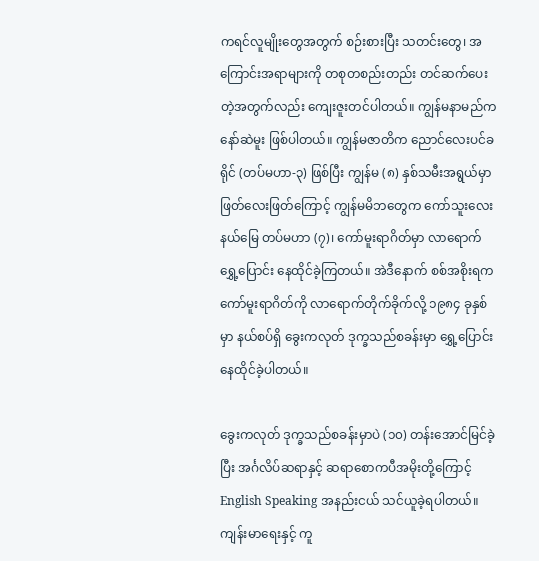ကရင်လူမျိုးတွေအတွက် စဉ်းစားပြီး သတင်းတွေ၊ အကြောင်းအရာများကို တစုတစည်းတည်း တင်ဆက်ပေးတဲ့အတွက်လည်း ကျေးဇူးတင်ပါတယ်။ ကျွန်မနာမည်က နော်ဆဲမူး ဖြစ်ပါတယ်။ ကျွန်မဇာတိက ညောင်လေးပင်ခရိုင် (တပ်မဟာ-၃) ဖြစ်ပြီး ကျွန်မ (၈) နှစ်သမီးအရွယ်မှာ ဖြတ်လေးဖြတ်ကြောင့် ကျွန်မမိဘတွေက ကော်သူးလေးနယ်မြေ တပ်မဟာ (၇)၊ ကော်မူးရာဂိတ်မှာ လာရောက်ရွှေ့ပြောင်း နေထိုင်ခဲ့ကြတယ်။ အဲဒီနောက် စစ်အစိုးရက ကော်မူးရာဂိတ်ကို လာရောက်တိုက်ခိုက်လို့ ၁၉၈၄ ခုနှစ်မှာ နယ်စပ်ရှိ ခွေးကလုတ် ဒုက္ခသည်စခန်းမှာ ရွှေ့ပြောင်းနေထိုင်ခဲ့ပါတယ်။

ခွေးကလုတ် ဒုက္ခသည်စခန်းမှာပဲ (၁၀) တန်းအောင်မြင်ခဲ့ပြီး အင်္ဂလိပ်ဆရာနှင့် ဆရာစောကပီအမိုးတို့ကြောင့် English Speaking အနည်းငယ် သင်ယူခဲ့ရပါတယ်။ ကျန်းမာရေးနှင့် ကူ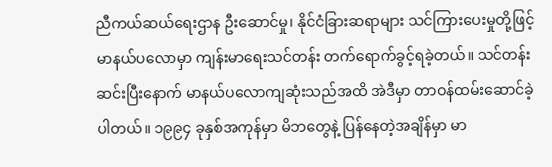ညီကယ်ဆယ်ရေးဌာန ဦးဆောင်မှု၊ နိုင်ငံခြားဆရာများ သင်ကြားပေးမှုတို့ဖြင့် မာနယ်ပလောမှာ ကျန်းမာရေးသင်တန်း တက်ရောက်ခွင့်ရခဲ့တယ်။ သင်တန်းဆင်းပြီးနောက် မာနယ်ပလောကျဆုံးသည်အထိ အဲဒီမှာ တာဝန်ထမ်းဆောင်ခဲ့ပါတယ်။ ၁၉၉၄ ခုနှစ်အကုန်မှာ မိဘတွေနဲ့ ပြန်နေတဲ့အချိန်မှာ မာ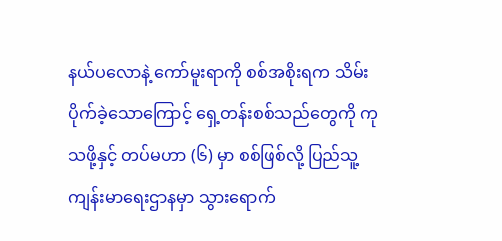နယ်ပလောနဲ့ ကော်မူးရာကို စစ်အစိုးရက သိမ်းပိုက်ခဲ့သောကြောင့် ရှေ့တန်းစစ်သည်တွေကို ကုသဖို့နှင့် တပ်မဟာ (၆) မှာ စစ်ဖြစ်လို့ ပြည်သူ့ကျန်းမာရေးဌာနမှာ သွားရောက်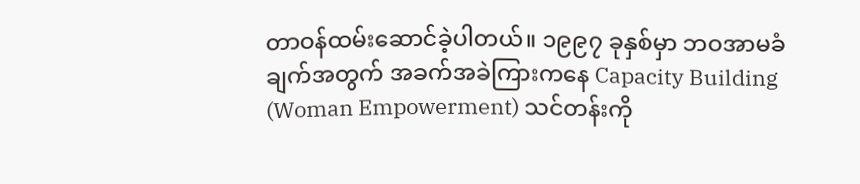တာဝန်ထမ်းဆောင်ခဲ့ပါတယ်။ ၁၉၉၇ ခုနှစ်မှာ ဘဝအာမခံချက်အတွက် အခက်အခဲကြားကနေ Capacity Building (Woman Empowerment) သင်တန်းကို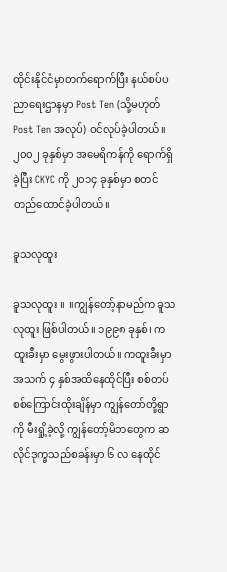ထိုင်းနိုင်ငံမှာတက်ရောက်ပြီး နယ်စပ်ပညာရေးဌာနမှာ Post Ten (သို့မဟုတ် Post Ten အလုပ်) ဝင်လုပ်ခဲ့ပါတယ်။ ၂၀၀၂ ခုနှစ်မှာ အမေရိကန်ကို ရောက်ရှိခဲ့ပြီး CKYC ကို ၂၀၁၄ ခုနှစ်မှာ စတင်တည်ထောင်ခဲ့ပါတယ်။

ခူသလုထူး

ခူသလုထူး ။  ။ကျွန်တော့်နာမည်က ခူသလုထူး ဖြစ်ပါတယ်။ ၁၉၉၈ ခုနှစ်၊ ကထူးခီးမှာ မွေးဖွားပါတယ်။ ကထူးခီးမှာ အသက် ၄ နှစ်အထိနေထိုင်ပြီး စစ်တပ်စစ်ကြောင်းထိုးချိန်မှာ ကျွန်တော်တို့ရွာကို မီးရှို့ခဲ့လို့ ကျွန်တော့်မိဘတွေက ဆလိုင်ဒုက္ခသည်စခန်းမှာ ၆ လ နေထိုင်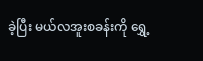ခဲ့ပြီး မယ်လအူးစခန်းကို ရွှေ့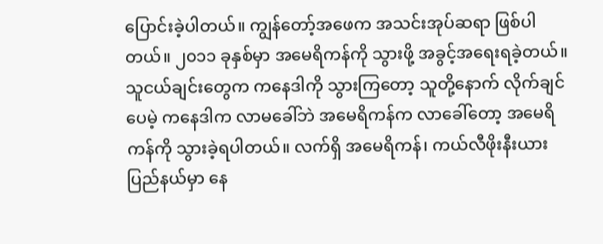ပြောင်းခဲ့ပါတယ်။ ကျွန်တော့်အဖေက အသင်းအုပ်ဆရာ ဖြစ်ပါတယ်။ ၂၀၁၁ ခုနှစ်မှာ အမေရိကန်ကို သွားဖို့ အခွင့်အရေးရခဲ့တယ်။ သူငယ်ချင်းတွေက ကနေဒါကို သွားကြတော့ သူတို့နောက် လိုက်ချင်ပေမဲ့ ကနေဒါက လာမခေါ်ဘဲ အမေရိကန်က လာခေါ်တော့ အမေရိကန်ကို သွားခဲ့ရပါတယ်။ လက်ရှိ အမေရိကန်၊ ကယ်လီဖိုးနီးယားပြည်နယ်မှာ နေ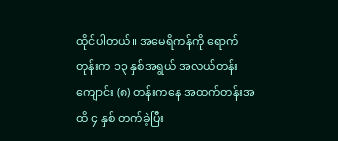ထိုင်ပါတယ်။ အမေရိကန်ကို ရောက်တုန်းက ၁၃ နှစ်အရွယ် အလယ်တန်းကျောင်း (၈) တန်းကနေ အထက်တန်းအထိ ၄ နှစ် တက်ခဲ့ပြီး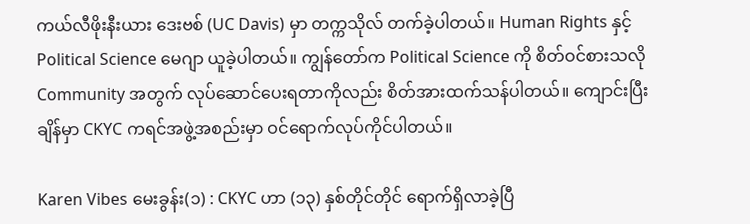ကယ်လီဖိုးနီးယား ဒေးဗစ် (UC Davis) မှာ တက္ကသိုလ် တက်ခဲ့ပါတယ်။ Human Rights နှင့် Political Science မေဂျာ ယူခဲ့ပါတယ်။ ကျွန်တော်က Political Science ကို စိတ်ဝင်စားသလို Community အတွက် လုပ်ဆောင်ပေးရတာကိုလည်း စိတ်အားထက်သန်ပါတယ်။ ကျောင်းပြီးချိန်မှာ CKYC ကရင်အဖွဲ့အစည်းမှာ ဝင်ရောက်လုပ်ကိုင်ပါတယ်။

Karen Vibes မေးခွန်း(၁) : CKYC ဟာ (၁၃) နှစ်တိုင်တိုင် ရောက်ရှိလာခဲ့ပြီ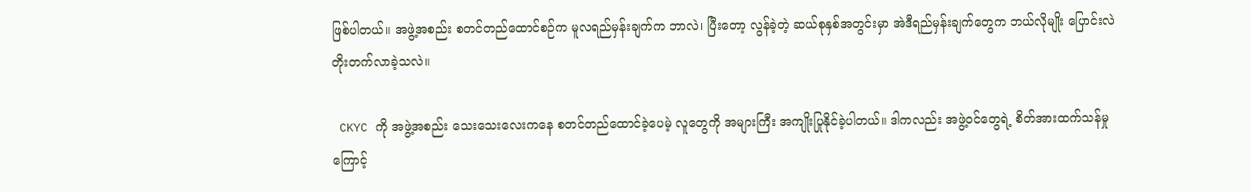ဖြစ်ပါတယ်။ အဖွဲ့အစည်း စတင်တည်ထောင်စဉ်က မူလရည်မှန်းချက်က ဘာလဲ၊ ပြီးတော့ လွန်ခဲ့တဲ့ ဆယ်စုနှစ်အတွင်းမှာ အဲဒီရည်မှန်းချက်တွေက ဘယ်လိုမျိုး ပြောင်းလဲတိုးတက်လာခဲ့သလဲ။

 CKYC ကို အဖွဲ့အစည်း သေးသေးလေးကနေ စတင်တည်ထောင်ခဲ့ပေမဲ့ လူတွေကို အများကြီး အကျိုးပြုနိုင်ခဲ့ပါတယ်။ ဒါကလည်း အဖွဲ့ဝင်တွေရဲ့ စိတ်အားထက်သန်မှုကြောင့်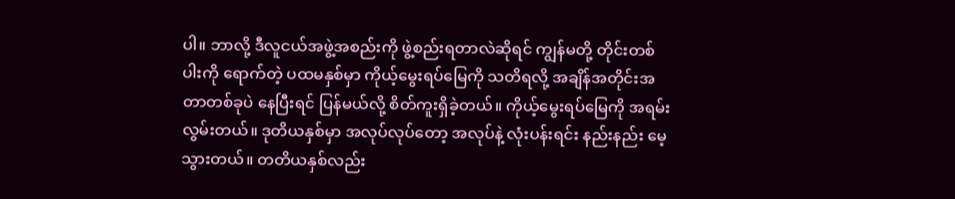ပါ။ ဘာလို့ ဒီလူငယ်အဖွဲ့အစည်းကို ဖွဲ့စည်းရတာလဲဆိုရင် ကျွန်မတို့ တိုင်းတစ်ပါးကို ရောက်တဲ့ ပထမနှစ်မှာ ကိုယ့်မွေးရပ်မြေကို သတိရလို့ အချိန်အတိုင်းအတာတစ်ခုပဲ နေပြီးရင် ပြန်မယ်လို့ စိတ်ကူးရှိခဲ့တယ်။ ကိုယ့်မွေးရပ်မြေကို အရမ်းလွမ်းတယ်။ ဒုတိယနှစ်မှာ အလုပ်လုပ်တော့ အလုပ်နဲ့ လုံးပန်းရင်း နည်းနည်း မေ့သွားတယ်။ တတိယနှစ်လည်း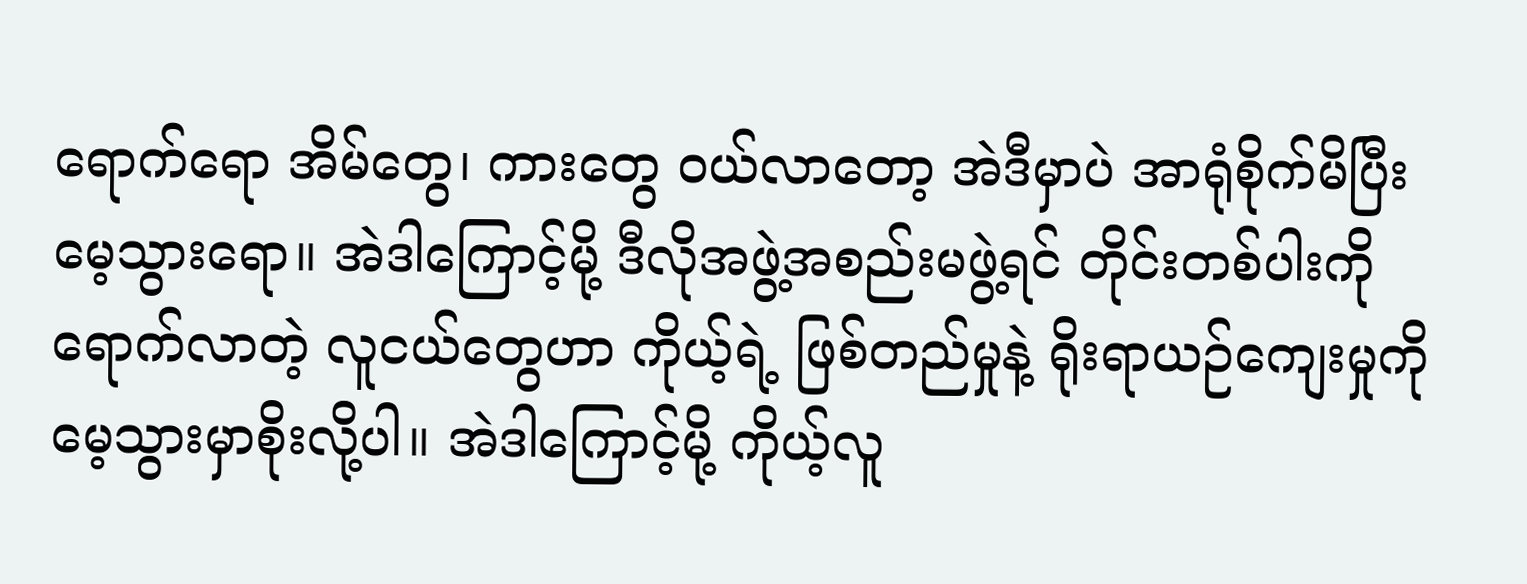ရောက်ရော အိမ်တွေ၊ ကားတွေ ဝယ်လာတော့ အဲဒီမှာပဲ အာရုံစိုက်မိပြီး မေ့သွားရော။ အဲဒါကြောင့်မို့ ဒီလိုအဖွဲ့အစည်းမဖွဲ့ရင် တိုင်းတစ်ပါးကို ရောက်လာတဲ့ လူငယ်တွေဟာ ကိုယ့်ရဲ့ ဖြစ်တည်မှုနဲ့ ရိုးရာယဉ်ကျေးမှုကို မေ့သွားမှာစိုးလို့ပါ။ အဲဒါကြောင့်မို့ ကိုယ့်လူ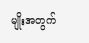မျိုးအတွက်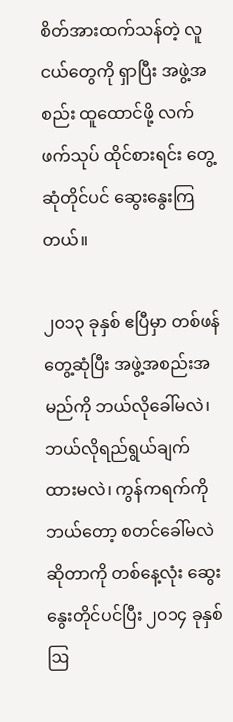စိတ်အားထက်သန်တဲ့ လူငယ်တွေကို ရှာပြီး အဖွဲ့အစည်း ထူထောင်ဖို့ လက်ဖက်သုပ် ထိုင်စားရင်း တွေ့ဆုံတိုင်ပင် ဆွေးနွေးကြတယ်။

၂၀၁၃ ခုနှစ် ဧပြီမှာ တစ်ဖန်တွေ့ဆုံပြီး အဖွဲ့အစည်းအမည်ကို ဘယ်လိုခေါ်မလဲ၊ ဘယ်လိုရည်ရွယ်ချက် ထားမလဲ၊ ကွန်ကရက်ကို ဘယ်တော့ စတင်ခေါ်မလဲ ဆိုတာကို တစ်နေ့လုံး ဆွေးနွေးတိုင်ပင်ပြီး ၂၀၁၄ ခုနှစ် ဩ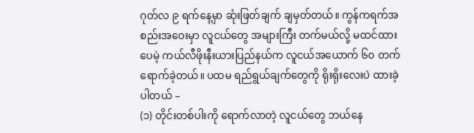ဂုတ်လ ၉ ရက်နေ့မှာ ဆုံးဖြတ်ချက် ချမှတ်တယ်။ ကွန်ကရက်အစည်းအဝေးမှာ လူငယ်တွေ အများကြီး တက်မယ်လို့ မထင်ထားပေမဲ့ ကယ်လီဖိုးနီးယားပြည်နယ်က လူငယ်အယောက် ၆၀ တက်ရောက်ခဲ့တယ်။ ပထမ ရည်ရွယ်ချက်တွေကို ရိုးရိုးလေးပဲ ထားခဲ့ပါတယ် –
(၁) တိုင်းတစ်ပါးကို ရောက်လာတဲ့ လူငယ်တွေ ဘယ်နေ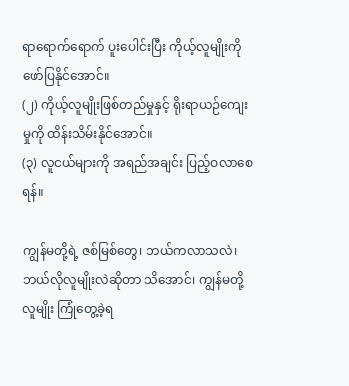ရာရောက်ရောက် ပူးပေါင်းပြီး ကိုယ့်လူမျိုးကို ဖော်ပြနိုင်အောင်။
(၂) ကိုယ့်လူမျိုးဖြစ်တည်မှုနှင့် ရိုးရာယဉ်ကျေးမှုကို ထိန်းသိမ်းနိုင်အောင်။
(၃) လူငယ်များကို အရည်အချင်း ပြည့်ဝလာစေရန်။

ကျွန်မတို့ရဲ့ ဇစ်မြစ်တွေ၊ ဘယ်ကလာသလဲ၊ ဘယ်လိုလူမျိုးလဲဆိုတာ သိအောင်၊ ကျွန်မတို့လူမျိုး ကြုံတွေ့ခဲ့ရ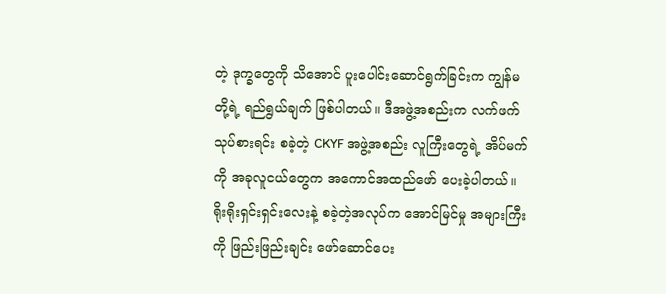တဲ့ ဒုက္ခတွေကို သိအောင် ပူးပေါင်းဆောင်ရွက်ခြင်းက ကျွန်မတို့ရဲ့ ရည်ရွယ်ချက် ဖြစ်ပါတယ်။ ဒီအဖွဲ့အစည်းက လက်ဖက်သုပ်စားရင်း စခဲ့တဲ့ CKYF အဖွဲ့အစည်း လူကြီးတွေရဲ့ အိပ်မက်ကို အခုလူငယ်တွေက အကောင်အထည်ဖော် ပေးခဲ့ပါတယ်။ ရိုးရိုးရှင်းရှင်းလေးနဲ့ စခဲ့တဲ့အလုပ်က အောင်မြင်မှု အများကြီးကို ဖြည်းဖြည်းချင်း ဖော်ဆောင်ပေး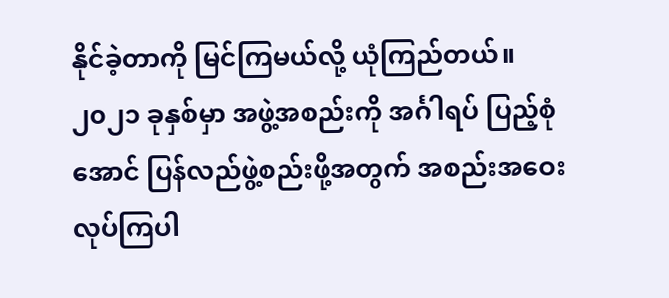နိုင်ခဲ့တာကို မြင်ကြမယ်လို့ ယုံကြည်တယ်။ ၂၀၂၁ ခုနှစ်မှာ အဖွဲ့အစည်းကို အင်္ဂါရပ် ပြည့်စုံအောင် ပြန်လည်ဖွဲ့စည်းဖို့အတွက် အစည်းအဝေး လုပ်ကြပါ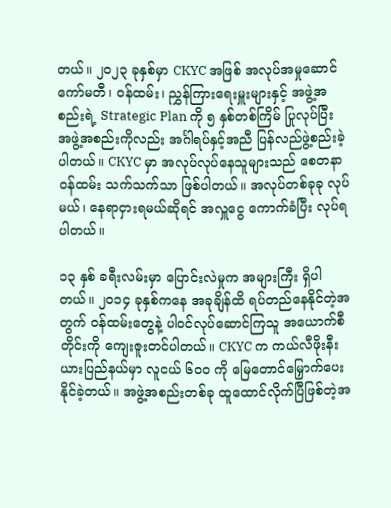တယ်။ ၂၀၂၃ ခုနှစ်မှာ CKYC အဖြစ် အလုပ်အမှုဆောင် ကော်မတီ၊ ဝန်ထမ်း၊ ညွှန်ကြားရေးမှူးများနှင့် အဖွဲ့အစည်းရဲ့ Strategic Plan ကို ၅ နှစ်တစ်ကြိမ် ပြုလုပ်ပြီး အဖွဲ့အစည်းကိုလည်း အင်္ဂါရပ်နှင့်အညီ ပြန်လည်ဖွဲ့စည်းခဲ့ပါတယ်။ CKYC မှာ အလုပ်လုပ်နေသူများသည် စေတနာဝန်ထမ်း သက်သက်သာ ဖြစ်ပါတယ်။ အလုပ်တစ်ခုခု လုပ်မယ်၊ နေရာငှားရမယ်ဆိုရင် အလှူငွေ ကောက်ခံပြီး လုပ်ရပါတယ်။

၁၃ နှစ် ခရီးလမ်းမှာ ပြောင်းလဲမှုက အများကြီး ရှိပါတယ်။ ၂၀၁၄ ခုနှစ်ကနေ အခုချိန်ထိ ရပ်တည်နေနိုင်တဲ့အတွက် ဝန်ထမ်းတွေနဲ့ ပါဝင်လုပ်ဆောင်ကြသူ အယောက်စီတိုင်းကို ကျေးဇူးတင်ပါတယ်။ CKYC က ကယ်လီဖိုးနီးယားပြည်နယ်မှာ လူငယ် ၆၀၀ ကို မြေတောင်မြှောက်ပေးနိုင်ခဲ့တယ်။ အဖွဲ့အစည်းတစ်ခု ထူထောင်လိုက်ပြီဖြစ်တဲ့အ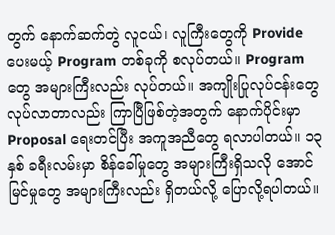တွက် နောက်ဆက်တွဲ လူငယ်၊ လူကြီးတွေကို Provide ပေးမယ့် Program တစ်ခုကို စလုပ်တယ်။ Program တွေ အများကြီးလည်း လုပ်တယ်။ အကျိုးပြုလုပ်ငန်းတွေ လုပ်လာတာလည်း ကြာပြီဖြစ်တဲ့အတွက် နောက်ပိုင်းမှာ Proposal ရေးတင်ပြီး အကူအညီတွေ ရလာပါတယ်။ ၁၃ နှစ် ခရီးလမ်းမှာ စိန်ခေါ်မှုတွေ အများကြီးရှိသလို အောင်မြင်မှုတွေ အများကြီးလည်း ရှိတယ်လို့ ပြောလို့ရပါတယ်။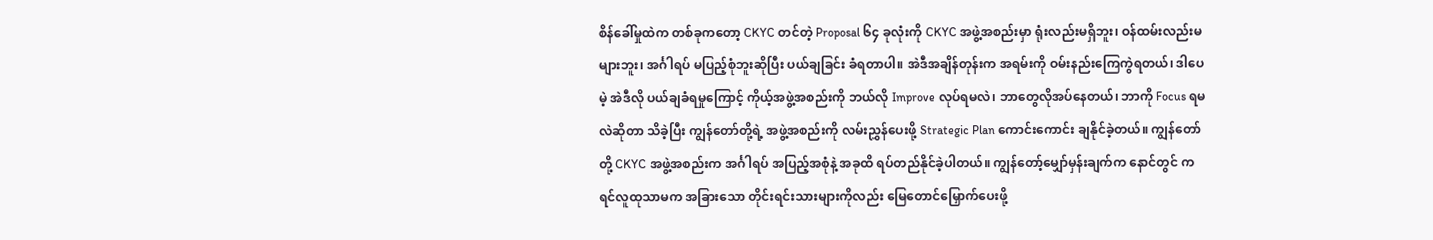စိန်ခေါ်မှုထဲက တစ်ခုကတော့ CKYC တင်တဲ့ Proposal ၆၄ ခုလုံးကို CKYC အဖွဲ့အစည်းမှာ ရုံးလည်းမရှိဘူး၊ ဝန်ထမ်းလည်းမများဘူး၊ အင်္ဂါရပ် မပြည့်စုံဘူးဆိုပြီး ပယ်ချခြင်း ခံရတာပါ။ အဲဒီအချိန်တုန်းက အရမ်းကို ဝမ်းနည်းကြေကွဲရတယ်၊ ဒါပေမဲ့ အဲဒီလို ပယ်ချခံရမှုကြောင့် ကိုယ့်အဖွဲ့အစည်းကို ဘယ်လို Improve လုပ်ရမလဲ၊ ဘာတွေလိုအပ်နေတယ်၊ ဘာကို Focus ရမလဲဆိုတာ သိခဲ့ပြီး ကျွန်တော်တို့ရဲ့ အဖွဲ့အစည်းကို လမ်းညွှန်ပေးဖို့ Strategic Plan ကောင်းကောင်း ချနိုင်ခဲ့တယ်။ ကျွန်တော်တို့ CKYC အဖွဲ့အစည်းက အင်္ဂါရပ် အပြည့်အစုံနဲ့ အခုထိ ရပ်တည်နိုင်ခဲ့ပါတယ်။ ကျွန်တော့်မျှော်မှန်းချက်က နောင်တွင် ကရင်လူထုသာမက အခြားသော တိုင်းရင်းသားများကိုလည်း မြေတောင်မြှောက်ပေးဖို့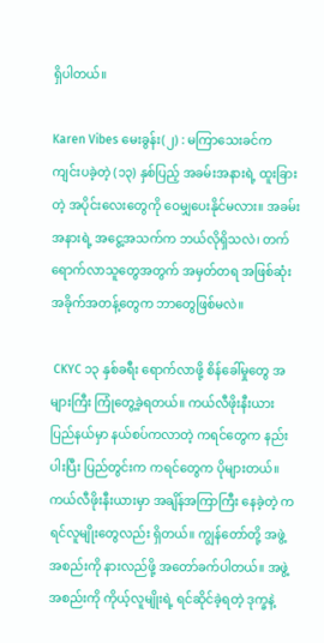ရှိပါတယ်။

Karen Vibes မေးခွန်း(၂) : မကြာသေးခင်က ကျင်းပခဲ့တဲ့ (၁၃) နှစ်ပြည့် အခမ်းအနားရဲ့ ထူးခြားတဲ့ အပိုင်းလေးတွေကို ဝေမျှပေးနိုင်မလား။ အခမ်းအနားရဲ့ အငွေ့အသက်က ဘယ်လိုရှိသလဲ၊ တက်ရောက်လာသူတွေအတွက် အမှတ်တရ အဖြစ်ဆုံး အခိုက်အတန့်တွေက ဘာတွေဖြစ်မလဲ။

 CKYC ၁၃ နှစ်ခရီး ရောက်လာဖို့ စိန်ခေါ်မှုတွေ အများကြီး ကြုံတွေ့ခဲ့ရတယ်။ ကယ်လီဖိုးနီးယားပြည်နယ်မှာ နယ်စပ်ကလာတဲ့ ကရင်တွေက နည်းပါးပြီး ပြည်တွင်းက ကရင်တွေက ပိုများတယ်။ ကယ်လီဖိုးနီးယားမှာ အချိန်အကြာကြီး နေခဲ့တဲ့ ကရင်လူမျိုးတွေလည်း ရှိတယ်။ ကျွန်တော်တို့ အဖွဲ့အစည်းကို နားလည်ဖို့ အတော်ခက်ပါတယ်။ အဖွဲ့အစည်းကို ကိုယ့်လူမျိုးရဲ့ ရင်ဆိုင်ခဲ့ရတဲ့ ဒုက္ခနဲ့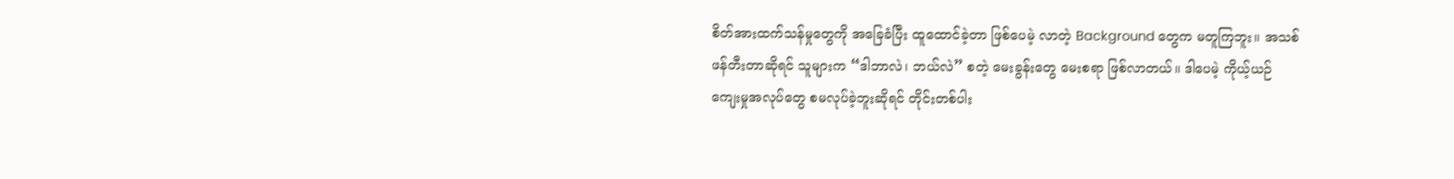စိတ်အားထက်သန်မှုတွေကို အခြေခံပြီး ထူထောင်ခဲ့တာ ဖြစ်ပေမဲ့ လာတဲ့ Background တွေက မတူကြဘူး။ အသစ်ဖန်တီးတာဆိုရင် သူများက “ဒါဘာလဲ၊ ဘယ်လဲ” စတဲ့ မေးခွန်းတွေ မေးစရာ ဖြစ်လာတယ်။ ဒါပေမဲ့ ကိုယ့်ယဉ်ကျေးမှုအလုပ်တွေ စမလုပ်ခဲ့ဘူးဆိုရင် တိုင်းတစ်ပါး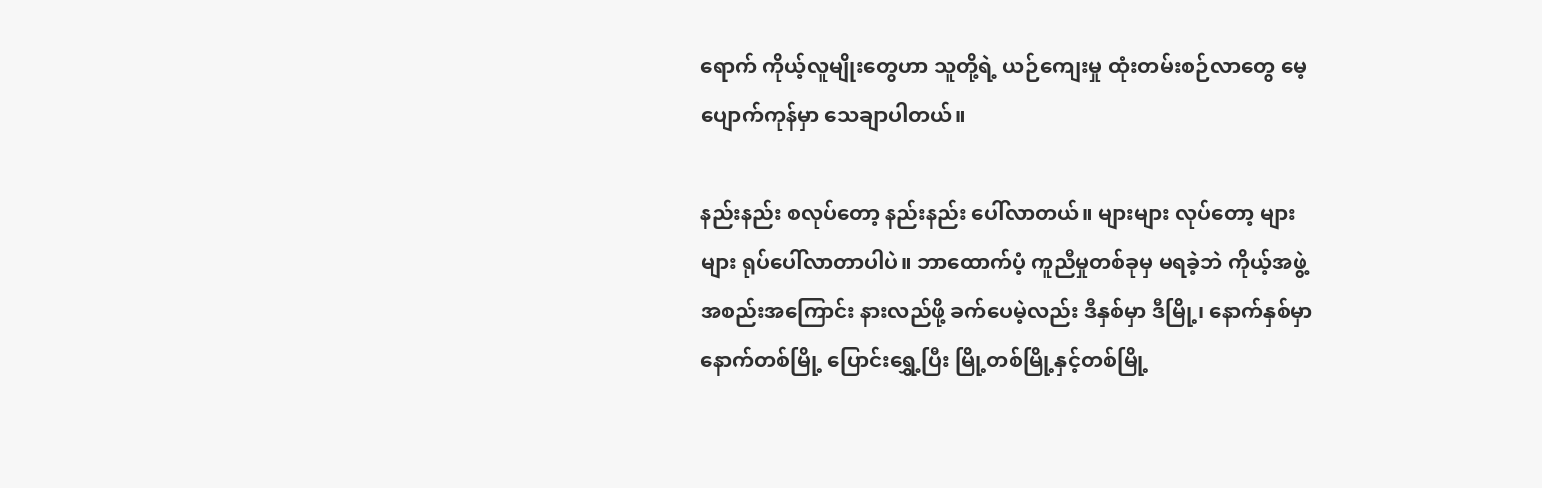ရောက် ကိုယ့်လူမျိုးတွေဟာ သူတို့ရဲ့ ယဉ်ကျေးမှု ထုံးတမ်းစဉ်လာတွေ မေ့ပျောက်ကုန်မှာ သေချာပါတယ်။

နည်းနည်း စလုပ်တော့ နည်းနည်း ပေါ်လာတယ်။ များများ လုပ်တော့ များများ ရုပ်ပေါ်လာတာပါပဲ။ ဘာထောက်ပံ့ ကူညီမှုတစ်ခုမှ မရခဲ့ဘဲ ကိုယ့်အဖွဲ့အစည်းအကြောင်း နားလည်ဖို့ ခက်ပေမဲ့လည်း ဒီနှစ်မှာ ဒီမြို့၊ နောက်နှစ်မှာ နောက်တစ်မြို့ ပြောင်းရွှေ့ပြီး မြို့တစ်မြို့နှင့်တစ်မြို့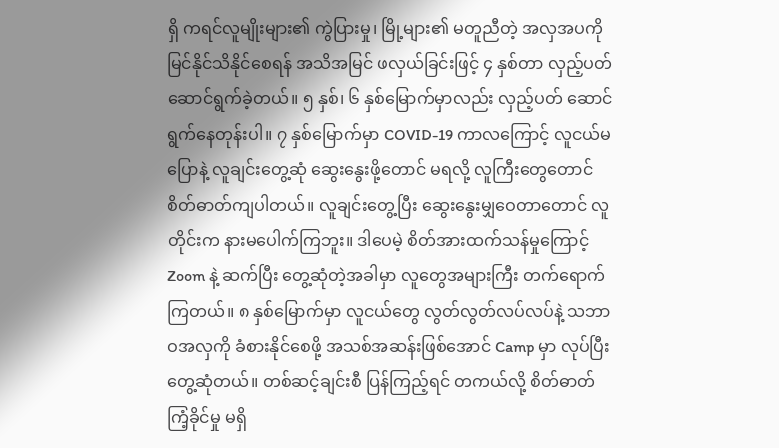ရှိ ကရင်လူမျိုးများ၏ ကွဲပြားမှု၊ မြို့များ၏ မတူညီတဲ့ အလှအပကို မြင်နိုင်သိနိုင်စေရန် အသိအမြင် ဖလှယ်ခြင်းဖြင့် ၄ နှစ်တာ လှည့်ပတ်ဆောင်ရွက်ခဲ့တယ်။ ၅ နှစ်၊ ၆ နှစ်မြောက်မှာလည်း လှည့်ပတ် ဆောင်ရွက်နေတုန်းပါ။ ၇ နှစ်မြောက်မှာ COVID-19 ကာလကြောင့် လူငယ်မပြောနဲ့ လူချင်းတွေ့ဆုံ ဆွေးနွေးဖို့တောင် မရလို့ လူကြီးတွေတောင် စိတ်ဓာတ်ကျပါတယ်။ လူချင်းတွေ့ပြီး ဆွေးနွေးမျှဝေတာတောင် လူတိုင်းက နားမပေါက်ကြဘူး။ ဒါပေမဲ့ စိတ်အားထက်သန်မှုကြောင့် Zoom နဲ့ ဆက်ပြီး တွေ့ဆုံတဲ့အခါမှာ လူတွေအများကြီး တက်ရောက်ကြတယ်။ ၈ နှစ်မြောက်မှာ လူငယ်တွေ လွတ်လွတ်လပ်လပ်နဲ့ သဘာဝအလှကို ခံစားနိုင်စေဖို့ အသစ်အဆန်းဖြစ်အောင် Camp မှာ လုပ်ပြီး တွေ့ဆုံတယ်။ တစ်ဆင့်ချင်းစီ ပြန်ကြည့်ရင် တကယ်လို့ စိတ်ဓာတ်ကြံ့ခိုင်မှု မရှိ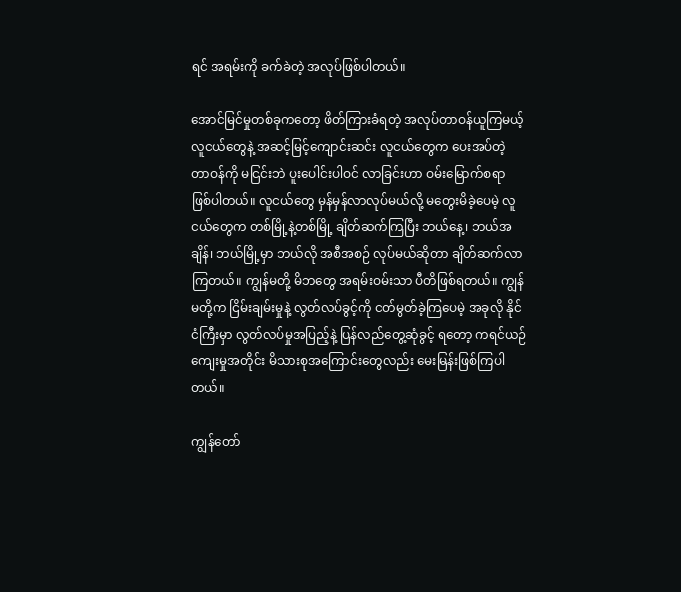ရင် အရမ်းကို ခက်ခဲတဲ့ အလုပ်ဖြစ်ပါတယ်။

အောင်မြင်မှုတစ်ခုကတော့ ဖိတ်ကြားခံရတဲ့ အလုပ်တာဝန်ယူကြမယ့် လူငယ်တွေနဲ့ အဆင့်မြင့်ကျောင်းဆင်း လူငယ်တွေက ပေးအပ်တဲ့ တာဝန်ကို မငြင်းဘဲ ပူးပေါင်းပါဝင် လာခြင်းဟာ ဝမ်းမြောက်စရာ ဖြစ်ပါတယ်။ လူငယ်တွေ မှန်မှန်လာလုပ်မယ်လို့ မတွေးမိခဲ့ပေမဲ့ လူငယ်တွေက တစ်မြို့နဲ့တစ်မြို့ ချိတ်ဆက်ကြပြီး ဘယ်နေ့၊ ဘယ်အချိန်၊ ဘယ်မြို့မှာ ဘယ်လို အစီအစဉ် လုပ်မယ်ဆိုတာ ချိတ်ဆက်လာကြတယ်။ ကျွန်မတို့ မိဘတွေ အရမ်းဝမ်းသာ ပီတိဖြစ်ရတယ်။ ကျွန်မတို့က ငြိမ်းချမ်းမှုနဲ့ လွတ်လပ်ခွင့်ကို ငတ်မွတ်ခဲ့ကြပေမဲ့ အခုလို နိုင်ငံကြီးမှာ လွတ်လပ်မှုအပြည့်နဲ့ ပြန်လည်တွေ့ဆုံခွင့် ရတော့ ကရင်ယဉ်ကျေးမှုအတိုင်း မိသားစုအကြောင်းတွေလည်း မေးမြန်းဖြစ်ကြပါတယ်။

ကျွန်တော်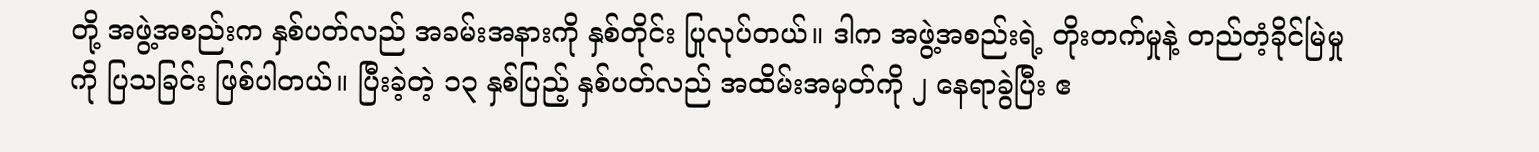တို့ အဖွဲ့အစည်းက နှစ်ပတ်လည် အခမ်းအနားကို နှစ်တိုင်း ပြုလုပ်တယ်။ ဒါက အဖွဲ့အစည်းရဲ့ တိုးတက်မှုနဲ့ တည်တံ့ခိုင်မြဲမှုကို ပြသခြင်း ဖြစ်ပါတယ်။ ပြီးခဲ့တဲ့ ၁၃ နှစ်ပြည့် နှစ်ပတ်လည် အထိမ်းအမှတ်ကို ၂ နေရာခွဲပြီး ဧ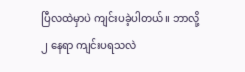ပြီလထဲမှာပဲ ကျင်းပခဲ့ပါတယ်။ ဘာလို့ ၂ နေရာ ကျင်းပရသလဲ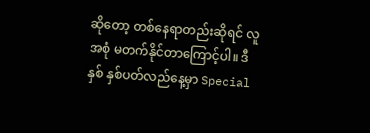ဆိုတော့ တစ်နေရာတည်းဆိုရင် လူအစုံ မတက်နိုင်တာကြောင့်ပါ။ ဒီနှစ် နှစ်ပတ်လည်နေ့မှာ Special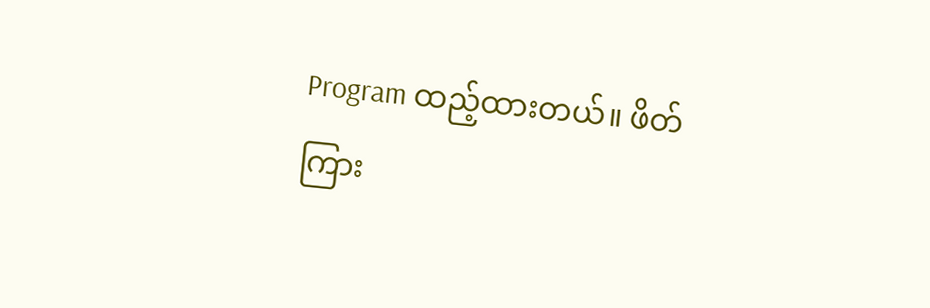Program ထည့်ထားတယ်။ ဖိတ်ကြား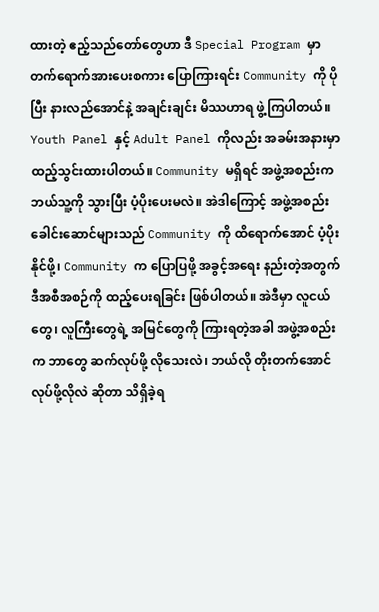ထားတဲ့ ဧည့်သည်တော်တွေဟာ ဒီ Special Program မှာ တက်ရောက်အားပေးစကား ပြောကြားရင်း Community ကို ပိုပြီး နားလည်အောင်နဲ့ အချင်းချင်း မိဿဟာရ ဖွဲ့ကြပါတယ်။ Youth Panel နှင့် Adult Panel ကိုလည်း အခမ်းအနားမှာ ထည့်သွင်းထားပါတယ်။ Community မရှိရင် အဖွဲ့အစည်းက ဘယ်သူ့ကို သွားပြီး ပံ့ပိုးပေးမလဲ။ အဲဒါကြောင့် အဖွဲ့အစည်း ခေါင်းဆောင်များသည် Community ကို ထိရောက်အောင် ပံ့ပိုးနိုင်ဖို့၊ Community က ပြောပြဖို့ အခွင့်အရေး နည်းတဲ့အတွက် ဒီအစီအစဉ်ကို ထည့်ပေးရခြင်း ဖြစ်ပါတယ်။ အဲဒီမှာ လူငယ်တွေ၊ လူကြီးတွေရဲ့ အမြင်တွေကို ကြားရတဲ့အခါ အဖွဲ့အစည်းက ဘာတွေ ဆက်လုပ်ဖို့ လိုသေးလဲ၊ ဘယ်လို တိုးတက်အောင် လုပ်ဖို့လိုလဲ ဆိုတာ သိရှိခဲ့ရ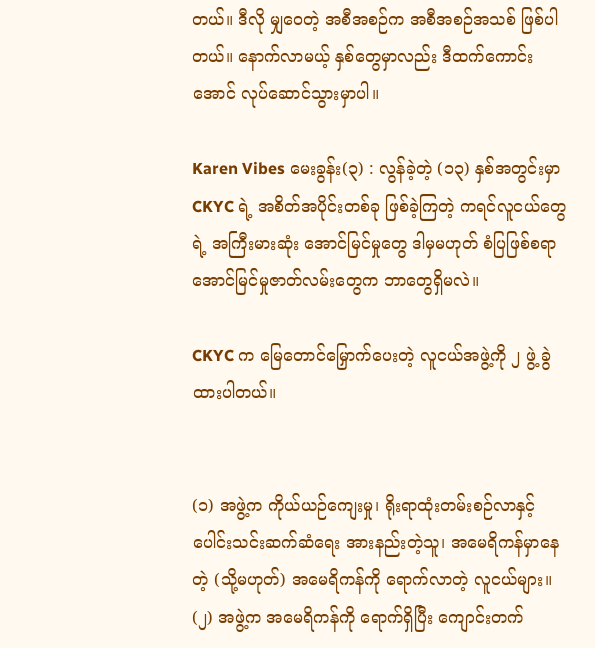တယ်။ ဒီလို မျှဝေတဲ့ အစီအစဉ်က အစီအစဉ်အသစ် ဖြစ်ပါတယ်။ နောက်လာမယ့် နှစ်တွေမှာလည်း ဒီထက်ကောင်းအောင် လုပ်ဆောင်သွားမှာပါ။

Karen Vibes မေးခွန်း(၃) : လွန်ခဲ့တဲ့ (၁၃) နှစ်အတွင်းမှာ CKYC ရဲ့ အစိတ်အပိုင်းတစ်ခု ဖြစ်ခဲ့ကြတဲ့ ကရင်လူငယ်တွေရဲ့ အကြီးမားဆုံး အောင်မြင်မှုတွေ ဒါမှမဟုတ် စံပြဖြစ်စရာ အောင်မြင်မှုဇာတ်လမ်းတွေက ဘာတွေရှိမလဲ။

CKYC က မြေတောင်မြှောက်ပေးတဲ့ လူငယ်အဖွဲ့ကို ၂ ဖွဲ့ ခွဲထားပါတယ်။


(၁) အဖွဲ့က ကိုယ်ယဉ်ကျေးမှု၊ ရိုးရာထုံးတမ်းစဉ်လာနှင့် ပေါင်းသင်းဆက်ဆံရေး အားနည်းတဲ့သူ၊ အမေရိကန်မှာနေတဲ့ (သို့မဟုတ်) အမေရိကန်ကို ရောက်လာတဲ့ လူငယ်များ။
(၂) အဖွဲ့က အမေရိကန်ကို ရောက်ရှိပြီး ကျောင်းတက်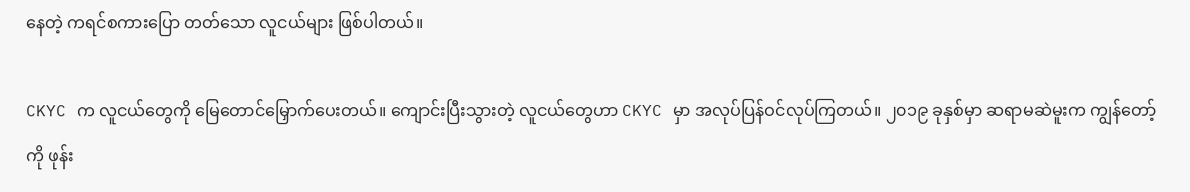နေတဲ့ ကရင်စကားပြော တတ်သော လူငယ်များ ဖြစ်ပါတယ်။

CKYC က လူငယ်တွေကို မြေတောင်မြှောက်ပေးတယ်။ ကျောင်းပြီးသွားတဲ့ လူငယ်တွေဟာ CKYC မှာ အလုပ်ပြန်ဝင်လုပ်ကြတယ်။ ၂၀၁၉ ခုနှစ်မှာ ဆရာမဆဲမူးက ကျွန်တော့်ကို ဖုန်း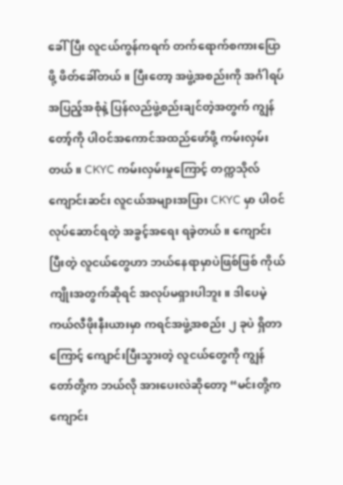ခေါ်ပြီး လူငယ်ကွန်ကရက် တက်ရောက်စကားပြောဖို့ ဖိတ်ခေါ်တယ်။ ပြီးတော့ အဖွဲ့အစည်းကို အင်္ဂါရပ် အပြည့်အစုံနဲ့ ပြန်လည်ဖွဲ့စည်းချင်တဲ့အတွက် ကျွန်တော့်ကို ပါဝင်အကောင်အထည်ဖော်ဖို့ ကမ်းလှမ်းတယ်။ CKYC ကမ်းလှမ်းမှုကြောင့် တက္ကသိုလ်ကျောင်းဆင်း လူငယ်အများအပြား CKYC မှာ ပါဝင်လုပ်ဆောင်ရတဲ့ အခွင့်အရေး ရခဲ့တယ်။ ကျောင်းပြီးတဲ့ လူငယ်တွေဟာ ဘယ်နေရာမှာပဲဖြစ်ဖြစ် ကိုယ်ကျိုးအတွက်ဆိုရင် အလုပ်မရှားပါဘူး။ ဒါပေမဲ့ ကယ်လီဖိုးနီးယားမှာ ကရင်အဖွဲ့အစည်း ၂ ခုပဲ ရှိတာကြောင့် ကျောင်းပြီးသွားတဲ့ လူငယ်တွေကို ကျွန်တော်တို့က ဘယ်လို အားပေးလဲဆိုတော့ “မင်းတို့က ကျောင်း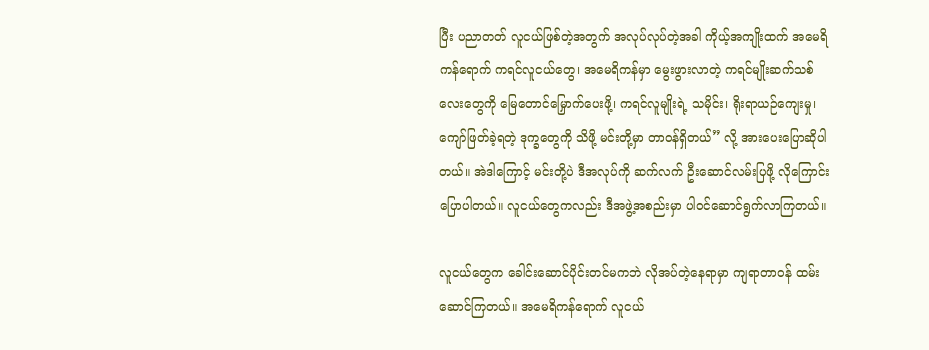ပြီး ပညာတတ် လူငယ်ဖြစ်တဲ့အတွက် အလုပ်လုပ်တဲ့အခါ ကိုယ့်အကျိုးထက် အမေရိကန်ရောက် ကရင်လူငယ်တွေ၊ အမေရိကန်မှာ မွေးဖွားလာတဲ့ ကရင်မျိုးဆက်သစ်လေးတွေကို မြေတောင်မြှောက်ပေးဖို့၊ ကရင်လူမျိုးရဲ့ သမိုင်း၊ ရိုးရာယဉ်ကျေးမှု၊ ကျော်ဖြတ်ခဲ့ရတဲ့ ဒုက္ခတွေကို သိဖို့ မင်းတို့မှာ တာဝန်ရှိတယ်” လို့ အားပေးပြောဆိုပါတယ်။ အဲဒါကြောင့် မင်းတို့ပဲ ဒီအလုပ်ကို ဆက်လက် ဦးဆောင်လမ်းပြဖို့ လိုကြောင်း ပြောပါတယ်။ လူငယ်တွေကလည်း ဒီအဖွဲ့အစည်းမှာ ပါဝင်ဆောင်ရွက်လာကြတယ်။

လူငယ်တွေက ခေါင်းဆောင်ပိုင်းတင်မကဘဲ လိုအပ်တဲ့နေရာမှာ ကျရာတာဝန် ထမ်းဆောင်ကြတယ်။ အမေရိကန်ရောက် လူငယ်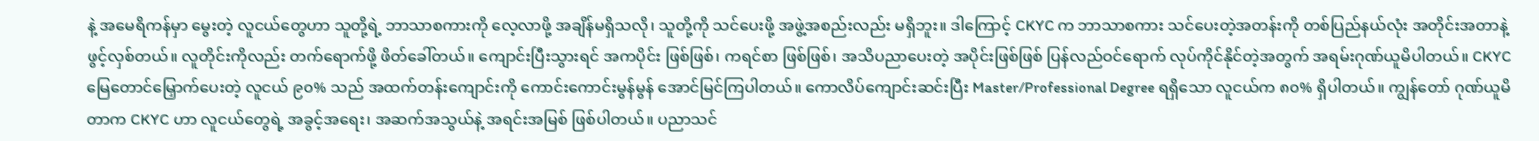နဲ့ အမေရိကန်မှာ မွေးတဲ့ လူငယ်တွေဟာ သူတို့ရဲ့ ဘာသာစကားကို လေ့လာဖို့ အချိန်မရှိသလို၊ သူတို့ကို သင်ပေးဖို့ အဖွဲ့အစည်းလည်း မရှိဘူး။ ဒါကြောင့် CKYC က ဘာသာစကား သင်ပေးတဲ့အတန်းကို တစ်ပြည်နယ်လုံး အတိုင်းအတာနဲ့ ဖွင့်လှစ်တယ်။ လူတိုင်းကိုလည်း တက်ရောက်ဖို့ ဖိတ်ခေါ်တယ်။ ကျောင်းပြီးသွားရင် အကပိုင်း ဖြစ်ဖြစ်၊ ကရင်စာ ဖြစ်ဖြစ်၊ အသိပညာပေးတဲ့ အပိုင်းဖြစ်ဖြစ် ပြန်လည်ဝင်ရောက် လုပ်ကိုင်နိုင်တဲ့အတွက် အရမ်းဂုဏ်ယူမိပါတယ်။ CKYC မြေတောင်မြှောက်ပေးတဲ့ လူငယ် ၉၀% သည် အထက်တန်းကျောင်းကို ကောင်းကောင်းမွန်မွန် အောင်မြင်ကြပါတယ်။ ကောလိပ်ကျောင်းဆင်းပြီး Master/Professional Degree ရရှိသော လူငယ်က ၈၀% ရှိပါတယ်။ ကျွန်တော် ဂုဏ်ယူမိတာက CKYC ဟာ လူငယ်တွေရဲ့ အခွင့်အရေး၊ အဆက်အသွယ်နဲ့ အရင်းအမြစ် ဖြစ်ပါတယ်။ ပညာသင်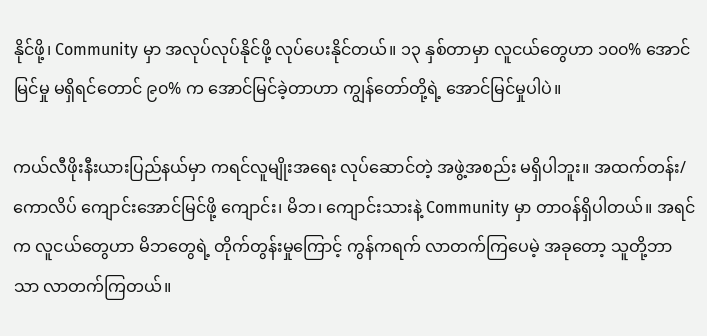နိုင်ဖို့၊ Community မှာ အလုပ်လုပ်နိုင်ဖို့ လုပ်ပေးနိုင်တယ်။ ၁၃ နှစ်တာမှာ လူငယ်တွေဟာ ၁၀၀% အောင်မြင်မှု မရှိရင်တောင် ၉၀% က အောင်မြင်ခဲ့တာဟာ ကျွန်တော်တို့ရဲ့ အောင်မြင်မှုပါပဲ။

ကယ်လီဖိုးနီးယားပြည်နယ်မှာ ကရင်လူမျိုးအရေး လုပ်ဆောင်တဲ့ အဖွဲ့အစည်း မရှိပါဘူး။ အထက်တန်း/ကောလိပ် ကျောင်းအောင်မြင်ဖို့ ကျောင်း၊ မိဘ၊ ကျောင်းသားနဲ့ Community မှာ တာဝန်ရှိပါတယ်။ အရင်က လူငယ်တွေဟာ မိဘတွေရဲ့ တိုက်တွန်းမှုကြောင့် ကွန်ကရက် လာတက်ကြပေမဲ့ အခုတော့ သူတို့ဘာသာ လာတက်ကြတယ်။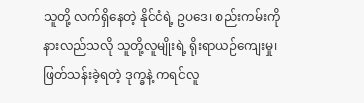သူတို့ လက်ရှိနေတဲ့ နိုင်ငံရဲ့ ဥပဒေ၊ စည်းကမ်းကို နားလည်သလို သူတို့လူမျိုးရဲ့ ရိုးရာယဉ်ကျေးမှု၊ ဖြတ်သန်းခဲ့ရတဲ့ ဒုက္ခနဲ့ ကရင်လူ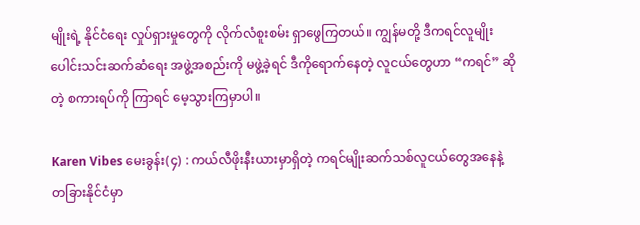မျိုးရဲ့ နိုင်ငံရေး လှုပ်ရှားမှုတွေကို လိုက်လံစူးစမ်း ရှာဖွေကြတယ်။ ကျွန်မတို့ ဒီကရင်လူမျိုး ပေါင်းသင်းဆက်ဆံရေး အဖွဲ့အစည်းကို မဖွဲ့ခဲ့ရင် ဒီကိုရောက်နေတဲ့ လူငယ်တွေဟာ “ကရင်” ဆိုတဲ့ စကားရပ်ကို ကြာရင် မေ့သွားကြမှာပါ။

Karen Vibes မေးခွန်း(၄) : ကယ်လီဖိုးနီးယားမှာရှိတဲ့ ကရင်မျိုးဆက်သစ်လူငယ်တွေအနေနဲ့ တခြားနိုင်ငံမှာ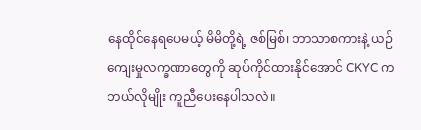နေထိုင်နေရပေမယ့် မိမိတို့ရဲ့ ဇစ်မြစ်၊ ဘာသာစကားနဲ့ ယဉ်ကျေးမှုလက္ခဏာတွေကို ဆုပ်ကိုင်ထားနိုင်အောင် CKYC က ဘယ်လိုမျိုး ကူညီပေးနေပါသလဲ။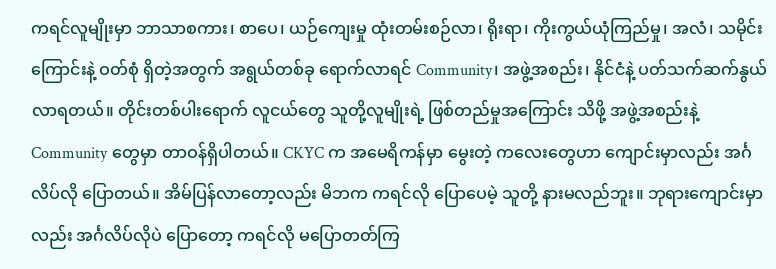ကရင်လူမျိုးမှာ ဘာသာစကား၊ စာပေ၊ ယဉ်ကျေးမှု ထုံးတမ်းစဉ်လာ၊ ရိုးရာ၊ ကိုးကွယ်ယုံကြည်မှု၊ အလံ၊ သမိုင်းကြောင်းနဲ့ ဝတ်စုံ ရှိတဲ့အတွက် အရွယ်တစ်ခု ရောက်လာရင် Community၊ အဖွဲ့အစည်း၊ နိုင်ငံနဲ့ ပတ်သက်ဆက်နွယ် လာရတယ်။ တိုင်းတစ်ပါးရောက် လူငယ်တွေ သူတို့လူမျိုးရဲ့ ဖြစ်တည်မှုအကြောင်း သိဖို့ အဖွဲ့အစည်းနဲ့ Community တွေမှာ တာဝန်ရှိပါတယ်။ CKYC က အမေရိကန်မှာ မွေးတဲ့ ကလေးတွေဟာ ကျောင်းမှာလည်း အင်္ဂလိပ်လို ပြောတယ်။ အိမ်ပြန်လာတော့လည်း မိဘက ကရင်လို ပြောပေမဲ့ သူတို့ နားမလည်ဘူး။ ဘုရားကျောင်းမှာလည်း အင်္ဂလိပ်လိုပဲ ပြောတော့ ကရင်လို မပြောတတ်ကြ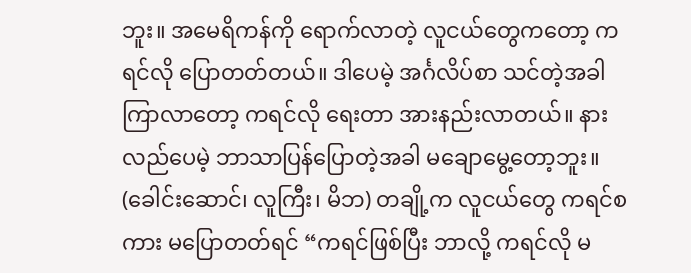ဘူး။ အမေရိကန်ကို ရောက်လာတဲ့ လူငယ်တွေကတော့ ကရင်လို ပြောတတ်တယ်။ ဒါပေမဲ့ အင်္ဂလိပ်စာ သင်တဲ့အခါ ကြာလာတော့ ကရင်လို ရေးတာ အားနည်းလာတယ်။ နားလည်ပေမဲ့ ဘာသာပြန်ပြောတဲ့အခါ မချောမွေ့တော့ဘူး။ (ခေါင်းဆောင်၊ လူကြီး၊ မိဘ) တချို့က လူငယ်တွေ ကရင်စကား မပြောတတ်ရင် “ကရင်ဖြစ်ပြီး ဘာလို့ ကရင်လို မ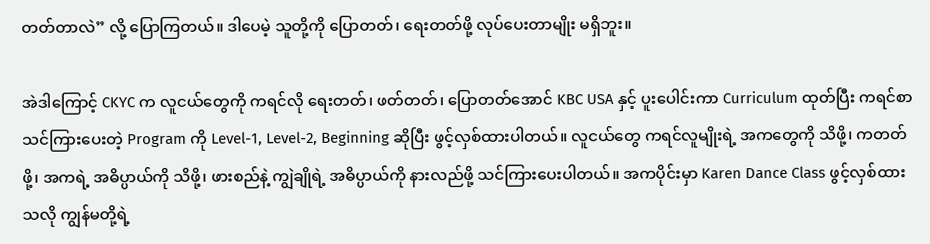တတ်တာလဲ” လို့ ပြောကြတယ်။ ဒါပေမဲ့ သူတို့ကို ပြောတတ်၊ ရေးတတ်ဖို့ လုပ်ပေးတာမျိုး မရှိဘူး။

အဲဒါကြောင့် CKYC က လူငယ်တွေကို ကရင်လို ရေးတတ်၊ ဖတ်တတ်၊ ပြောတတ်အောင် KBC USA နှင့် ပူးပေါင်းကာ Curriculum ထုတ်ပြီး ကရင်စာ သင်ကြားပေးတဲ့ Program ကို Level-1, Level-2, Beginning ဆိုပြီး ဖွင့်လှစ်ထားပါတယ်။ လူငယ်တွေ ကရင်လူမျိုးရဲ့ အကတွေကို သိဖို့၊ ကတတ်ဖို့၊ အကရဲ့ အဓိပ္ပာယ်ကို သိဖို့၊ ဖားစည်နဲ့ ကျွဲချိုရဲ့ အဓိပ္ပာယ်ကို နားလည်ဖို့ သင်ကြားပေးပါတယ်။ အကပိုင်းမှာ Karen Dance Class ဖွင့်လှစ်ထားသလို ကျွန်မတို့ရဲ့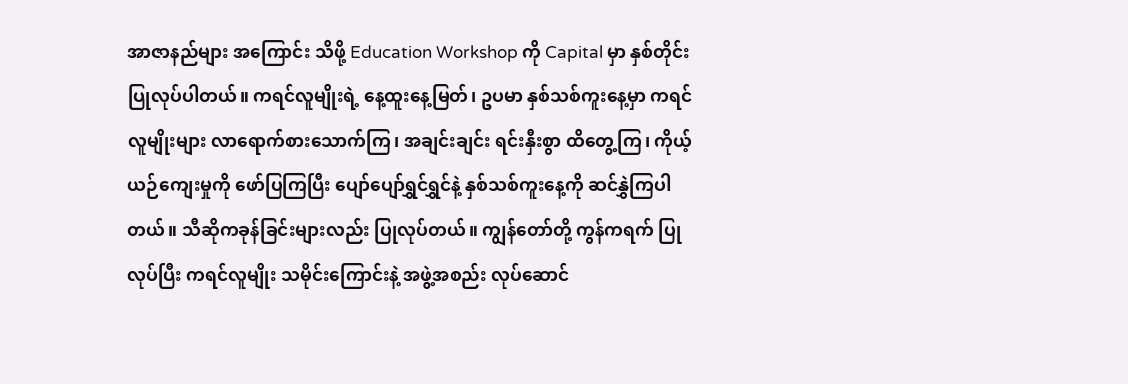အာဇာနည်များ အကြောင်း သိဖို့ Education Workshop ကို Capital မှာ နှစ်တိုင်း ပြုလုပ်ပါတယ်။ ကရင်လူမျိုးရဲ့ နေ့ထူးနေ့မြတ်၊ ဥပမာ နှစ်သစ်ကူးနေ့မှာ ကရင်လူမျိုးများ လာရောက်စားသောက်ကြ၊ အချင်းချင်း ရင်းနှီးစွာ ထိတွေ့ကြ၊ ကိုယ့်ယဉ်ကျေးမှုကို ဖော်ပြကြပြီး ပျော်ပျော်ရွှင်ရွှင်နဲ့ နှစ်သစ်ကူးနေ့ကို ဆင်နွှဲကြပါတယ်။ သီဆိုကခုန်ခြင်းများလည်း ပြုလုပ်တယ်။ ကျွန်တော်တို့ ကွန်ကရက် ပြုလုပ်ပြီး ကရင်လူမျိုး သမိုင်းကြောင်းနဲ့ အဖွဲ့အစည်း လုပ်ဆောင်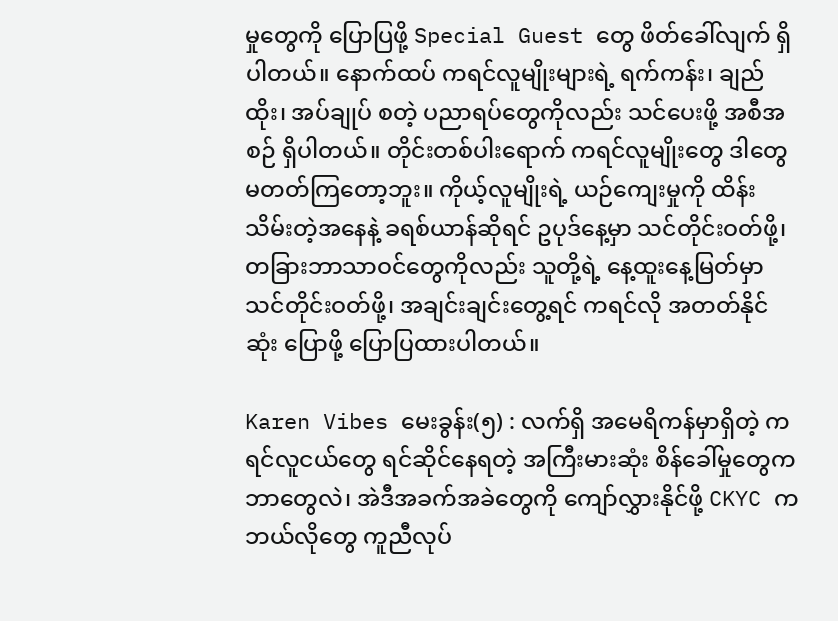မှုတွေကို ပြောပြဖို့ Special Guest တွေ ဖိတ်ခေါ်လျက် ရှိပါတယ်။ နောက်ထပ် ကရင်လူမျိုးများရဲ့ ရက်ကန်း၊ ချည်ထိုး၊ အပ်ချုပ် စတဲ့ ပညာရပ်တွေကိုလည်း သင်ပေးဖို့ အစီအစဉ် ရှိပါတယ်။ တိုင်းတစ်ပါးရောက် ကရင်လူမျိုးတွေ ဒါတွေ မတတ်ကြတော့ဘူး။ ကိုယ့်လူမျိုးရဲ့ ယဉ်ကျေးမှုကို ထိန်းသိမ်းတဲ့အနေနဲ့ ခရစ်ယာန်ဆိုရင် ဥပုဒ်နေ့မှာ သင်တိုင်းဝတ်ဖို့၊ တခြားဘာသာဝင်တွေကိုလည်း သူတို့ရဲ့ နေ့ထူးနေ့မြတ်မှာ သင်တိုင်းဝတ်ဖို့၊ အချင်းချင်းတွေ့ရင် ကရင်လို အတတ်နိုင်ဆုံး ပြောဖို့ ပြောပြထားပါတယ်။

Karen Vibes မေးခွန်း(၅) : လက်ရှိ အမေရိကန်မှာရှိတဲ့ ကရင်လူငယ်တွေ ရင်ဆိုင်နေရတဲ့ အကြီးမားဆုံး စိန်ခေါ်မှုတွေက ဘာတွေလဲ၊ အဲဒီအခက်အခဲတွေကို ကျော်လွှားနိုင်ဖို့ CKYC က ဘယ်လိုတွေ ကူညီလုပ်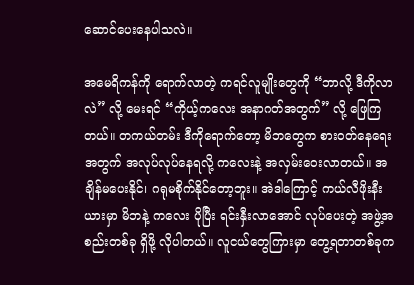ဆောင်ပေးနေပါသလဲ။

အမေရိကန်ကို ရောက်လာတဲ့ ကရင်လူမျိုးတွေကို “ဘာလို့ ဒီကိုလာလဲ” လို့ မေးရင် “ကိုယ့်ကလေး အနာဂတ်အတွက်” လို့ ဖြေကြတယ်။ တကယ်တမ်း ဒီကိုရောက်တော့ မိဘတွေက စားဝတ်နေရေးအတွက် အလုပ်လုပ်နေရလို့ ကလေးနဲ့ အလှမ်းဝေးလာတယ်။ အချိန်မပေးနိုင်၊ ဂရုမစိုက်နိုင်တော့ဘူး။ အဲဒါကြောင့် ကယ်လီဖိုးနီးယားမှာ မိဘနဲ့ ကလေး ပိုပြီး ရင်းနှီးလာအောင် လုပ်ပေးတဲ့ အဖွဲ့အစည်းတစ်ခု ရှိဖို့ လိုပါတယ်။ လူငယ်တွေကြားမှာ တွေ့ရတာတစ်ခုက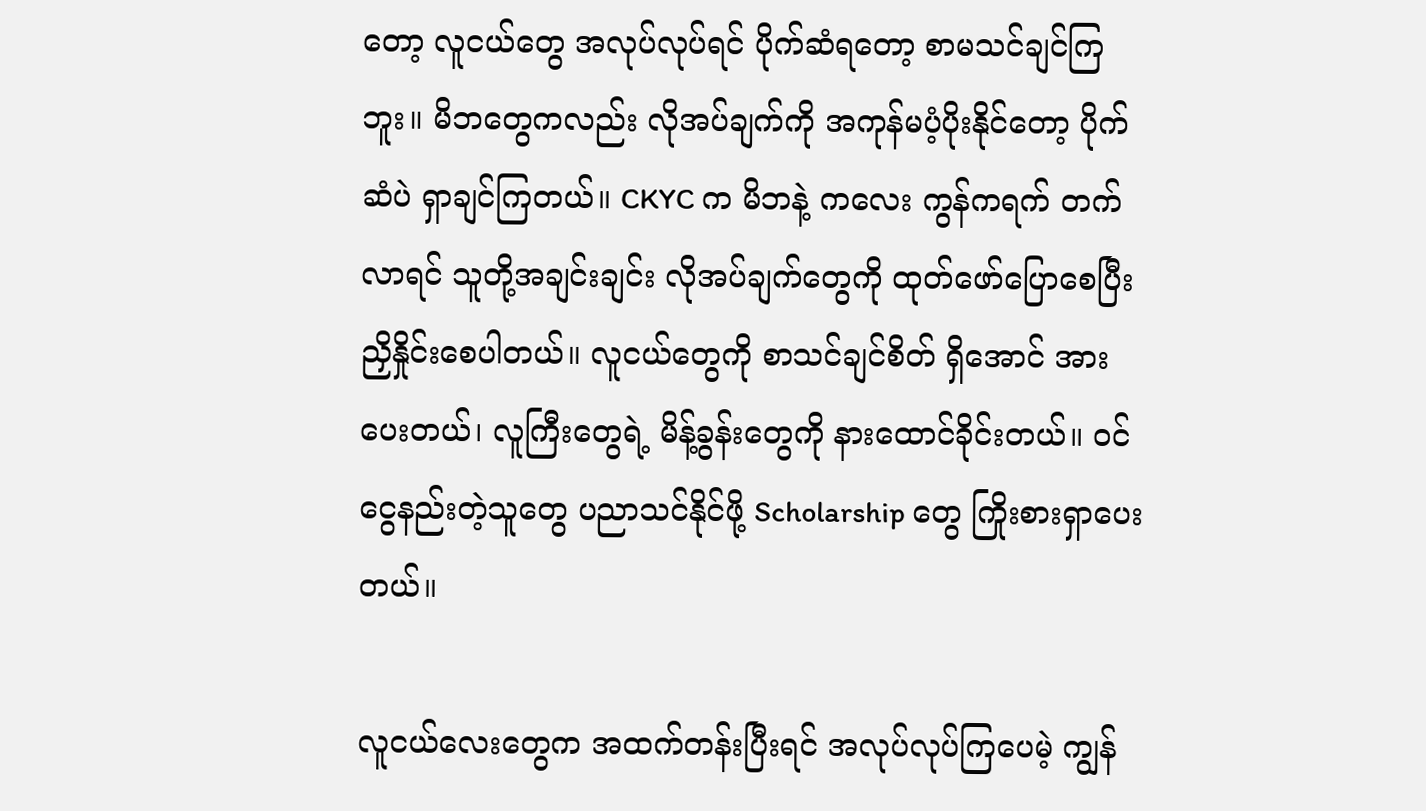တော့ လူငယ်တွေ အလုပ်လုပ်ရင် ပိုက်ဆံရတော့ စာမသင်ချင်ကြဘူး။ မိဘတွေကလည်း လိုအပ်ချက်ကို အကုန်မပံ့ပိုးနိုင်တော့ ပိုက်ဆံပဲ ရှာချင်ကြတယ်။ CKYC က မိဘနဲ့ ကလေး ကွန်ကရက် တက်လာရင် သူတို့အချင်းချင်း လိုအပ်ချက်တွေကို ထုတ်ဖော်ပြောစေပြီး ညှိနှိုင်းစေပါတယ်။ လူငယ်တွေကို စာသင်ချင်စိတ် ရှိအောင် အားပေးတယ်၊ လူကြီးတွေရဲ့ မိန့်ခွန်းတွေကို နားထောင်ခိုင်းတယ်။ ဝင်ငွေနည်းတဲ့သူတွေ ပညာသင်နိုင်ဖို့ Scholarship တွေ ကြိုးစားရှာပေးတယ်။

လူငယ်လေးတွေက အထက်တန်းပြီးရင် အလုပ်လုပ်ကြပေမဲ့ ကျွန်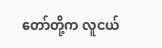တော်တို့က လူငယ်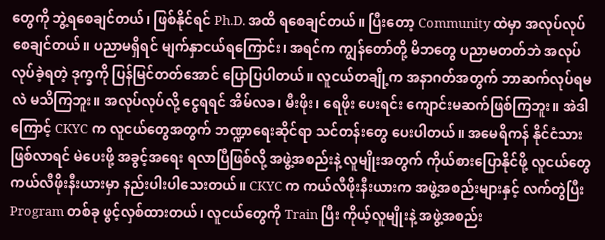တွေကို ဘွဲ့ရစေချင်တယ်၊ ဖြစ်နိုင်ရင် Ph.D. အထိ ရစေချင်တယ်။ ပြီးတော့ Community ထဲမှာ အလုပ်လုပ်စေချင်တယ်။ ပညာမရှိရင် မျက်နှာငယ်ရကြောင်း၊ အရင်က ကျွန်တော်တို့ မိဘတွေ ပညာမတတ်ဘဲ အလုပ်လုပ်ခဲ့ရတဲ့ ဒုက္ခကို ပြန်မြင်တတ်အောင် ပြောပြပါတယ်။ လူငယ်တချို့က အနာဂတ်အတွက် ဘာဆက်လုပ်ရမလဲ မသိကြဘူး။ အလုပ်လုပ်လို့ ငွေရရင် အိမ်လခ၊ မီးဖိုး၊ ရေဖိုး ပေးရင်း ကျောင်းမဆက်ဖြစ်ကြဘူး။ အဲဒါကြောင့် CKYC က လူငယ်တွေအတွက် ဘဏ္ဍာရေးဆိုင်ရာ သင်တန်းတွေ ပေးပါတယ်။ အမေရိကန် နိုင်ငံသားဖြစ်လာရင် မဲပေးဖို့ အခွင့်အရေး ရလာပြီဖြစ်လို့ အဖွဲ့အစည်းနဲ့ လူမျိုးအတွက် ကိုယ်စားပြောနိုင်ဖို့ လူငယ်တွေ ကယ်လီဖိုးနီးယားမှာ နည်းပါးပါသေးတယ်။ CKYC က ကယ်လီဖိုးနီးယားက အဖွဲ့အစည်းများနှင့် လက်တွဲပြီး Program တစ်ခု ဖွင့်လှစ်ထားတယ်၊ လူငယ်တွေကို Train ပြီး ကိုယ့်လူမျိုးနဲ့ အဖွဲ့အစည်း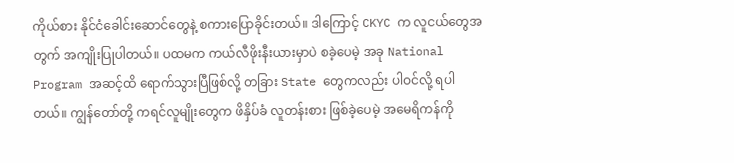ကိုယ်စား နိုင်ငံခေါင်းဆောင်တွေနဲ့ စကားပြောခိုင်းတယ်။ ဒါကြောင့် CKYC က လူငယ်တွေအတွက် အကျိုးပြုပါတယ်။ ပထမက ကယ်လီဖိုးနီးယားမှာပဲ စခဲ့ပေမဲ့ အခု National Program အဆင့်ထိ ရောက်သွားပြီဖြစ်လို့ တခြား State တွေကလည်း ပါဝင်လို့ ရပါတယ်။ ကျွန်တော်တို့ ကရင်လူမျိုးတွေက ဖိနှိပ်ခံ လူတန်းစား ဖြစ်ခဲ့ပေမဲ့ အမေရိကန်ကို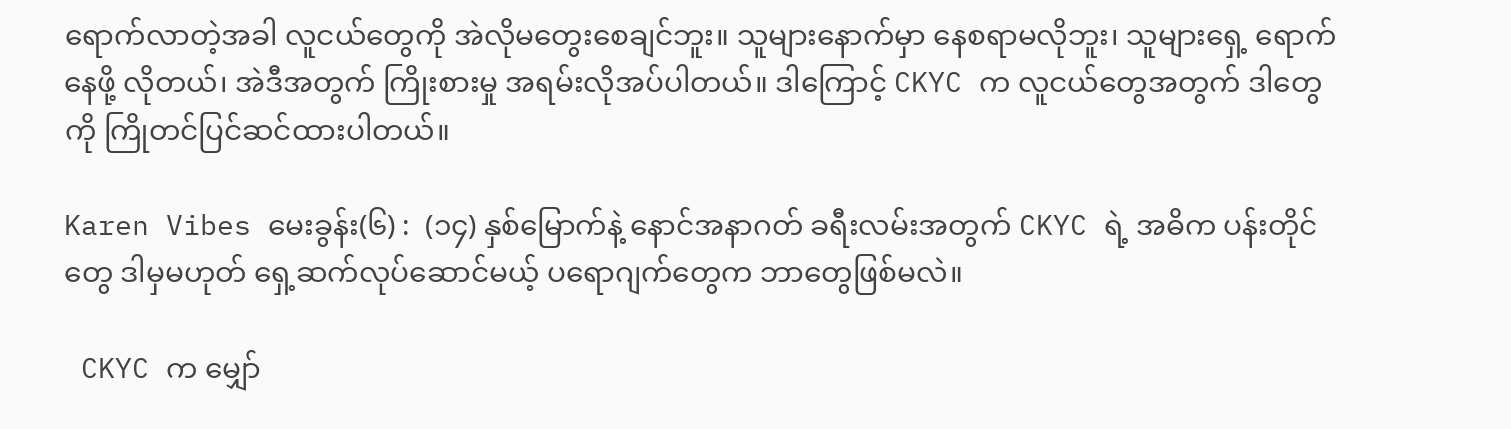ရောက်လာတဲ့အခါ လူငယ်တွေကို အဲလိုမတွေးစေချင်ဘူး။ သူများနောက်မှာ နေစရာမလိုဘူး၊ သူများရှေ့ ရောက်နေဖို့ လိုတယ်၊ အဲဒီအတွက် ကြိုးစားမှု အရမ်းလိုအပ်ပါတယ်။ ဒါကြောင့် CKYC က လူငယ်တွေအတွက် ဒါတွေကို ကြိုတင်ပြင်ဆင်ထားပါတယ်။

Karen Vibes မေးခွန်း(၆) :  (၁၄) နှစ်မြောက်နဲ့ နောင်အနာဂတ် ခရီးလမ်းအတွက် CKYC ရဲ့ အဓိက ပန်းတိုင်တွေ ဒါမှမဟုတ် ရှေ့ဆက်လုပ်ဆောင်မယ့် ပရောဂျက်တွေက ဘာတွေဖြစ်မလဲ။

 CKYC က မျှော်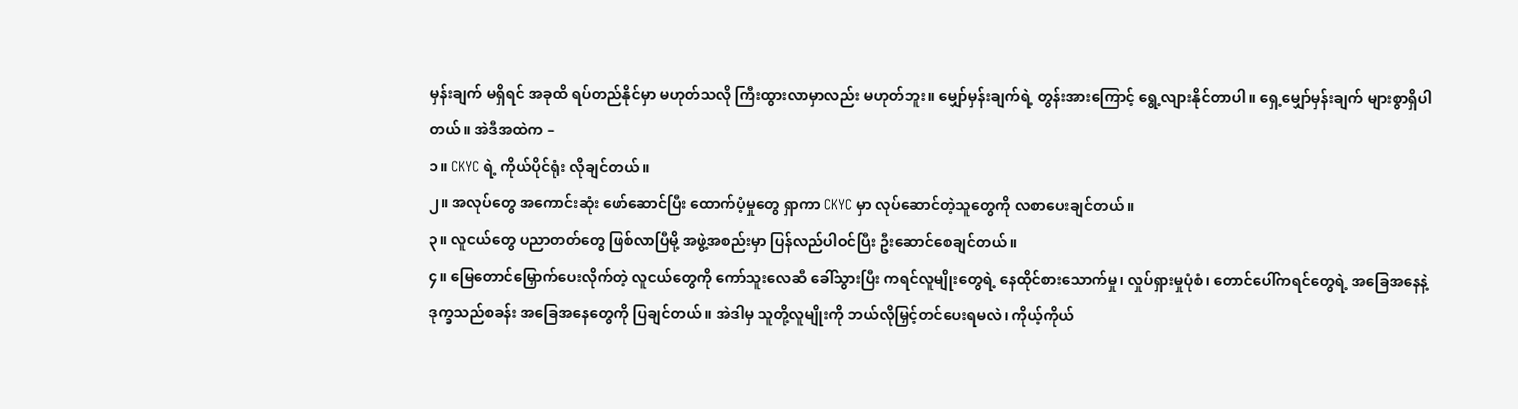မှန်းချက် မရှိရင် အခုထိ ရပ်တည်နိုင်မှာ မဟုတ်သလို ကြီးထွားလာမှာလည်း မဟုတ်ဘူး။ မျှော်မှန်းချက်ရဲ့ တွန်းအားကြောင့် ရွေ့လျားနိုင်တာပါ။ ရှေ့မျှော်မှန်းချက် များစွာရှိပါတယ်။ အဲဒီအထဲက –
၁။ CKYC ရဲ့ ကိုယ်ပိုင်ရုံး လိုချင်တယ်။
၂။ အလုပ်တွေ အကောင်းဆုံး ဖော်ဆောင်ပြီး ထောက်ပံ့မှုတွေ ရှာကာ CKYC မှာ လုပ်ဆောင်တဲ့သူတွေကို လစာပေးချင်တယ်။
၃။ လူငယ်တွေ ပညာတတ်တွေ ဖြစ်လာပြီမို့ အဖွဲ့အစည်းမှာ ပြန်လည်ပါဝင်ပြီး ဦးဆောင်စေချင်တယ်။
၄။ မြေတောင်မြှောက်ပေးလိုက်တဲ့ လူငယ်တွေကို ကော်သူးလေဆီ ခေါ်သွားပြီး ကရင်လူမျိုးတွေရဲ့ နေထိုင်စားသောက်မှု၊ လှုပ်ရှားမှုပုံစံ၊ တောင်ပေါ်ကရင်တွေရဲ့ အခြေအနေနဲ့ ဒုက္ခသည်စခန်း အခြေအနေတွေကို ပြချင်တယ်။ အဲဒါမှ သူတို့လူမျိုးကို ဘယ်လိုမြှင့်တင်ပေးရမလဲ၊ ကိုယ့်ကိုယ်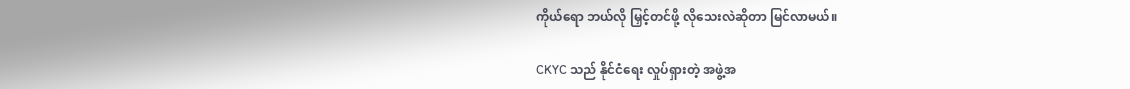ကိုယ်ရော ဘယ်လို မြှင့်တင်ဖို့ လိုသေးလဲဆိုတာ မြင်လာမယ်။

CKYC သည် နိုင်ငံရေး လှုပ်ရှားတဲ့ အဖွဲ့အ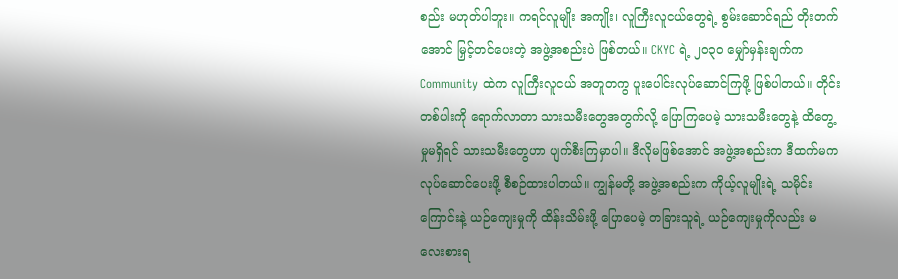စည်း မဟုတ်ပါဘူး။ ကရင်လူမျိုး အကျိုး၊ လူကြီးလူငယ်တွေရဲ့ စွမ်းဆောင်ရည် တိုးတက်အောင် မြှင့်တင်ပေးတဲ့ အဖွဲ့အစည်းပဲ ဖြစ်တယ်။ CKYC ရဲ့ ၂၀၃၀ မျှော်မှန်းချက်က Community ထဲက လူကြီးလူငယ် အတူတကွ ပူးပေါင်းလုပ်ဆောင်ကြဖို့ ဖြစ်ပါတယ်။ တိုင်းတစ်ပါးကို ရောက်လာတာ သားသမီးတွေအတွက်လို့ ပြောကြပေမဲ့ သားသမီးတွေနဲ့ ထိတွေ့မှုမရှိရင် သားသမီးတွေဟာ ပျက်စီးကြမှာပါ။ ဒီလိုမဖြစ်အောင် အဖွဲ့အစည်းက ဒီထက်မက လုပ်ဆောင်ပေးဖို့ စီစဉ်ထားပါတယ်။ ကျွန်မတို့ အဖွဲ့အစည်းက ကိုယ့်လူမျိုးရဲ့ သမိုင်းကြောင်းနဲ့ ယဉ်ကျေးမှုကို ထိန်းသိမ်းဖို့ ပြောပေမဲ့ တခြားသူရဲ့ ယဉ်ကျေးမှုကိုလည်း မလေးစားရ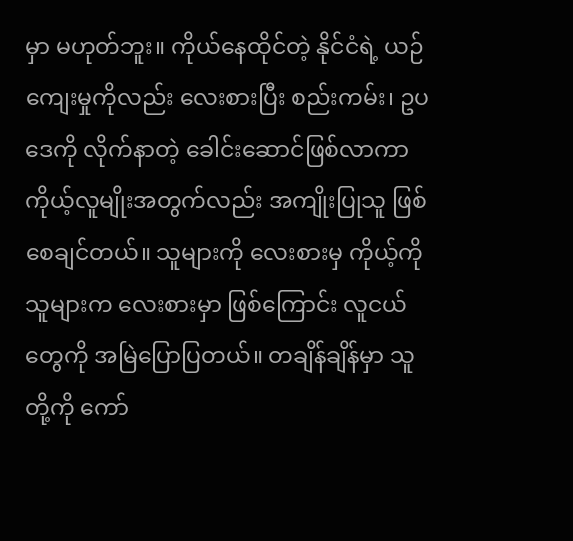မှာ မဟုတ်ဘူး။ ကိုယ်နေထိုင်တဲ့ နိုင်ငံရဲ့ ယဉ်ကျေးမှုကိုလည်း လေးစားပြီး စည်းကမ်း၊ ဥပဒေကို လိုက်နာတဲ့ ခေါင်းဆောင်ဖြစ်လာကာ ကိုယ့်လူမျိုးအတွက်လည်း အကျိုးပြုသူ ဖြစ်စေချင်တယ်။ သူများကို လေးစားမှ ကိုယ့်ကို သူများက လေးစားမှာ ဖြစ်ကြောင်း လူငယ်တွေကို အမြဲပြောပြတယ်။ တချိန်ချိန်မှာ သူတို့ကို ကော်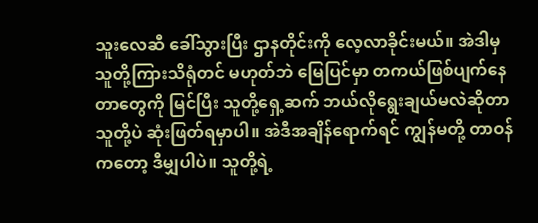သူးလေဆီ ခေါ်သွားပြီး ဌာနတိုင်းကို လေ့လာခိုင်းမယ်။ အဲဒါမှ သူတို့ကြားသိရုံတင် မဟုတ်ဘဲ မြေပြင်မှာ တကယ်ဖြစ်ပျက်နေတာတွေကို မြင်ပြီး သူတို့ရှေ့ဆက် ဘယ်လိုရွေးချယ်မလဲဆိုတာ သူတို့ပဲ ဆုံးဖြတ်ရမှာပါ။ အဲဒီအချိန်ရောက်ရင် ကျွန်မတို့ တာဝန်ကတော့ ဒီမျှပါပဲ။ သူတို့ရဲ့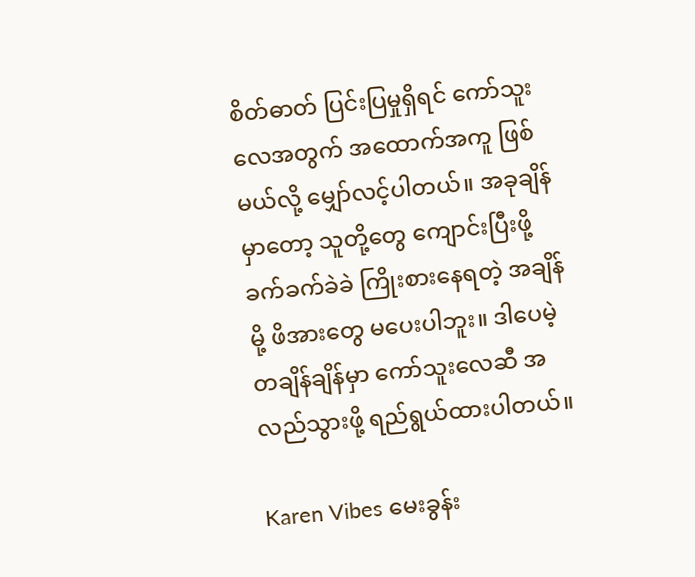စိတ်ဓာတ် ပြင်းပြမှုရှိရင် ကော်သူးလေအတွက် အထောက်အကူ ဖြစ်မယ်လို့ မျှော်လင့်ပါတယ်။ အခုချိန်မှာတော့ သူတို့တွေ ကျောင်းပြီးဖို့ ခက်ခက်ခဲခဲ ကြိုးစားနေရတဲ့ အချိန်မို့ ဖိအားတွေ မပေးပါဘူး။ ဒါပေမဲ့ တချိန်ချိန်မှာ ကော်သူးလေဆီ အလည်သွားဖို့ ရည်ရွယ်ထားပါတယ်။

Karen Vibes မေးခွန်း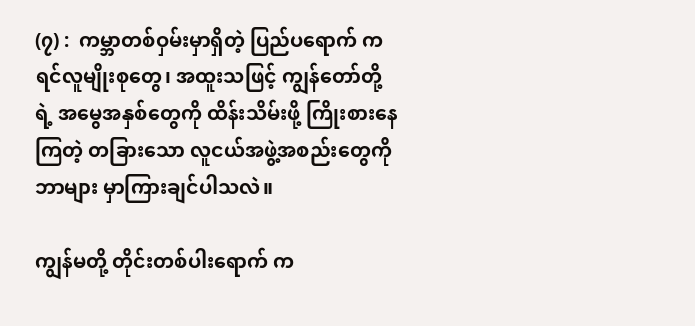(၇) :  ကမ္ဘာတစ်ဝှမ်းမှာရှိတဲ့ ပြည်ပရောက် ကရင်လူမျိုးစုတွေ၊ အထူးသဖြင့် ကျွန်တော်တို့ရဲ့ အမွေအနှစ်တွေကို ထိန်းသိမ်းဖို့ ကြိုးစားနေကြတဲ့ တခြားသော လူငယ်အဖွဲ့အစည်းတွေကို ဘာများ မှာကြားချင်ပါသလဲ။

ကျွန်မတို့ တိုင်းတစ်ပါးရောက် က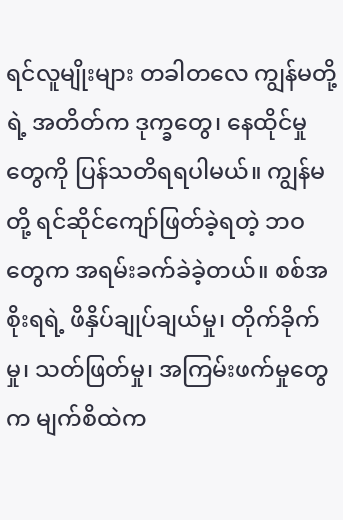ရင်လူမျိုးများ တခါတလေ ကျွန်မတို့ရဲ့ အတိတ်က ဒုက္ခတွေ၊ နေထိုင်မှုတွေကို ပြန်သတိရရပါမယ်။ ကျွန်မတို့ ရင်ဆိုင်ကျော်ဖြတ်ခဲ့ရတဲ့ ဘဝတွေက အရမ်းခက်ခဲခဲ့တယ်။ စစ်အစိုးရရဲ့ ဖိနှိပ်ချုပ်ချယ်မှု၊ တိုက်ခိုက်မှု၊ သတ်ဖြတ်မှု၊ အကြမ်းဖက်မှုတွေက မျက်စိထဲက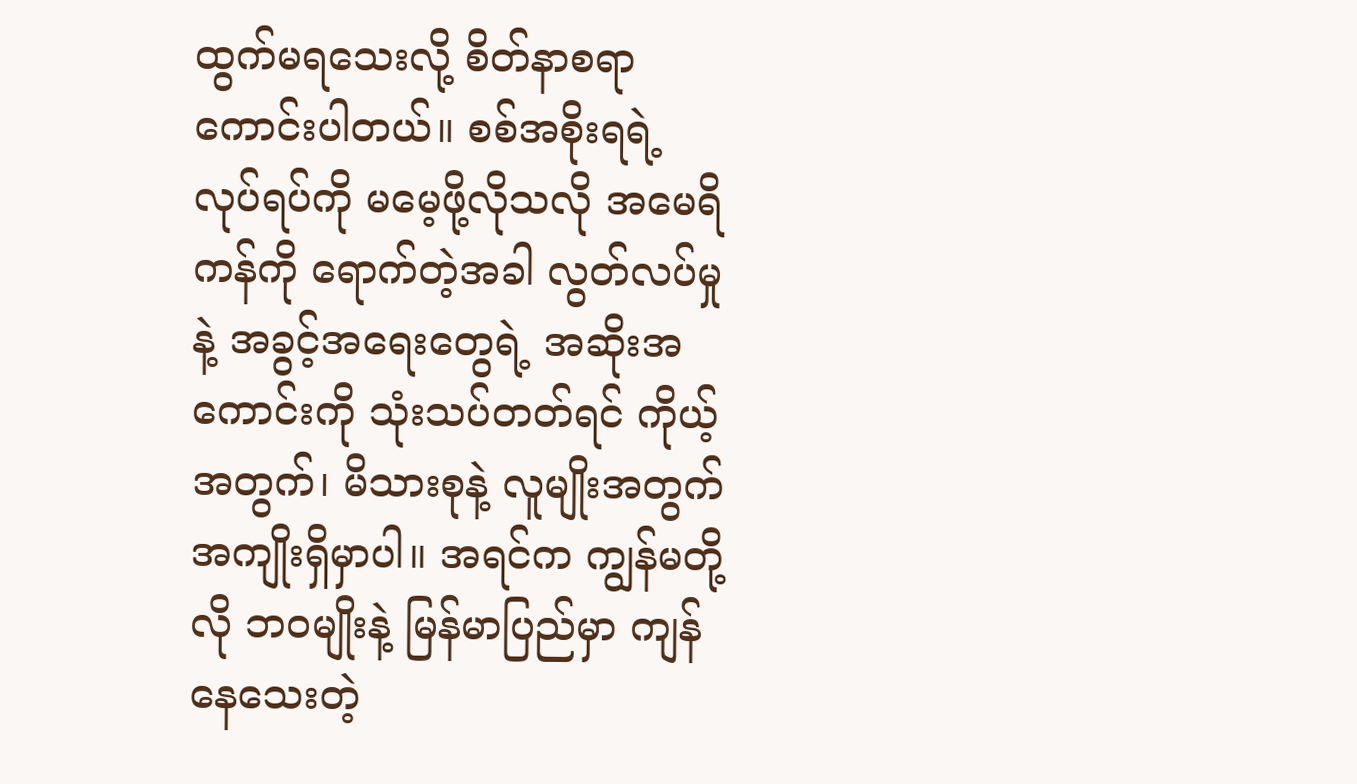ထွက်မရသေးလို့ စိတ်နာစရာ ကောင်းပါတယ်။ စစ်အစိုးရရဲ့ လုပ်ရပ်ကို မမေ့ဖို့လိုသလို အမေရိကန်ကို ရောက်တဲ့အခါ လွတ်လပ်မှုနဲ့ အခွင့်အရေးတွေရဲ့ အဆိုးအကောင်းကို သုံးသပ်တတ်ရင် ကိုယ့်အတွက်၊ မိသားစုနဲ့ လူမျိုးအတွက် အကျိုးရှိမှာပါ။ အရင်က ကျွန်မတို့လို ဘဝမျိုးနဲ့ မြန်မာပြည်မှာ ကျန်နေသေးတဲ့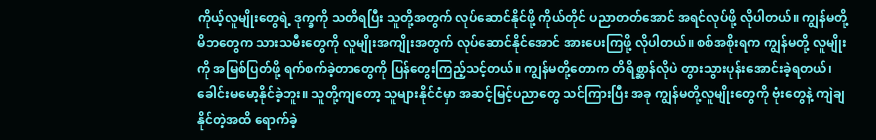ကိုယ့်လူမျိုးတွေရဲ့ ဒုက္ခကို သတိရပြီး သူတို့အတွက် လုပ်ဆောင်နိုင်ဖို့ ကိုယ်တိုင် ပညာတတ်အောင် အရင်လုပ်ဖို့ လိုပါတယ်။ ကျွန်မတို့ မိဘတွေက သားသမီးတွေကို လူမျိုးအကျိုးအတွက် လုပ်ဆောင်နိုင်အောင် အားပေးကြဖို့ လိုပါတယ်။ စစ်အစိုးရက ကျွန်မတို့ လူမျိုးကို အမြစ်ပြတ်ဖို့ ရက်စက်ခဲ့တာတွေကို ပြန်တွေးကြည့်သင့်တယ်။ ကျွန်မတို့တောက တိရိစ္ဆာန်လိုပဲ တွားသွားပုန်းအောင်းခဲ့ရတယ်၊ ခေါင်းမမော့နိုင်ခဲ့ဘူး။ သူတို့ကျတော့ သူများနိုင်ငံမှာ အဆင့်မြင့်ပညာတွေ သင်ကြားပြီး အခု ကျွန်မတို့လူမျိုးတွေကို ဗုံးတွေနဲ့ ကျဲချနိုင်တဲ့အထိ ရောက်ခဲ့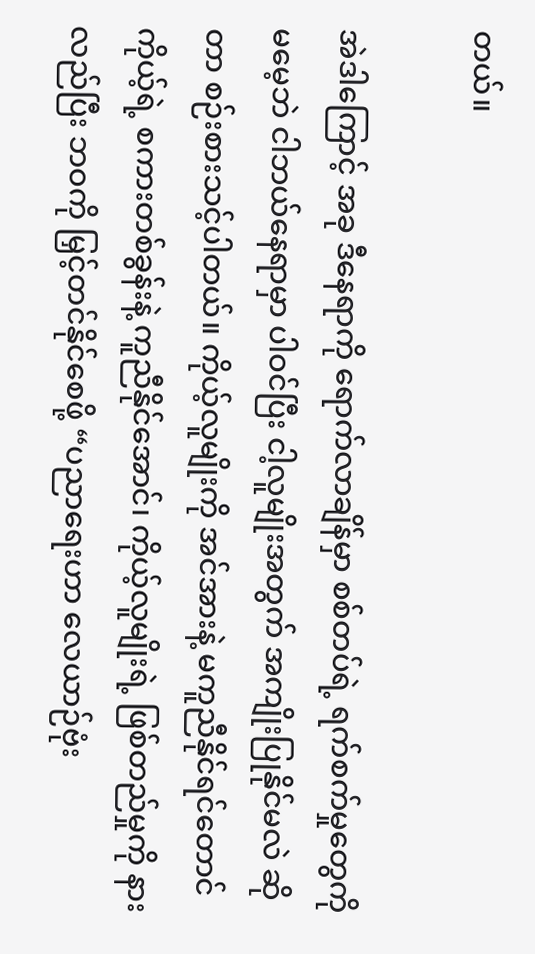တယ်။

အဲဒါကြောင့် အခု ဒီနေရာကို ရောက်လာချိန်မှာ စစ်တပ်ရဲ့ ရက်စက်မှုတွေကို မမေ့ဘဲ ငါဘယ်နေရာမှာ ပါဝင်ပြီး ငါ့လူမျိုးအတွက် အကျိုးပြုနိုင်မလဲ ဆိုတာ စဉ်းစားသင့်ပါတယ်။ ကိုယ့်လူမျိုးကို အင်အားနဲ့ မကူညီနိုင်ရင်တောင် ကိုယ့်ရဲ့ စကားတစ်ခွန်းနဲ့ ကူညီနိုင်အောင်၊ ကိုယ့်လူမျိုးရဲ့ ဖြစ်တည်မှုကို နားလည်ပြီး ဘဝကို မြှင့်တင်နိုင်စေဖို့ “ပညာရေးဟာ လေယာဉ်ဗုံး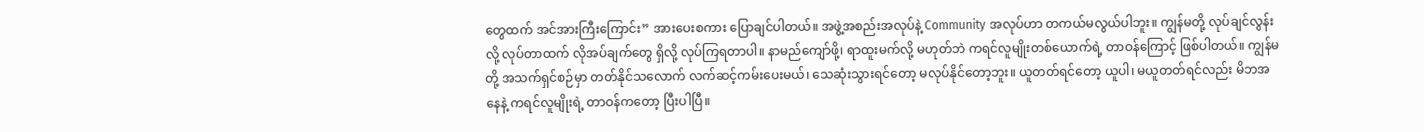တွေထက် အင်အားကြီးကြောင်း” အားပေးစကား ပြောချင်ပါတယ်။ အဖွဲ့အစည်းအလုပ်နဲ့ Community အလုပ်ဟာ တကယ်မလွယ်ပါဘူး။ ကျွန်မတို့ လုပ်ချင်လွန်းလို့ လုပ်တာထက် လိုအပ်ချက်တွေ ရှိလို့ လုပ်ကြရတာပါ။ နာမည်ကျော်ဖို့၊ ရာထူးမက်လို့ မဟုတ်ဘဲ ကရင်လူမျိုးတစ်ယောက်ရဲ့ တာဝန်ကြောင့် ဖြစ်ပါတယ်။ ကျွန်မတို့ အသက်ရှင်စဉ်မှာ တတ်နိုင်သလောက် လက်ဆင့်ကမ်းပေးမယ်၊ သေဆုံးသွားရင်တော့ မလုပ်နိုင်တော့ဘူး။ ယူတတ်ရင်တော့ ယူပါ၊ မယူတတ်ရင်လည်း မိဘအနေနဲ့ ကရင်လူမျိုးရဲ့ တာဝန်ကတော့ ပြီးပါပြီ။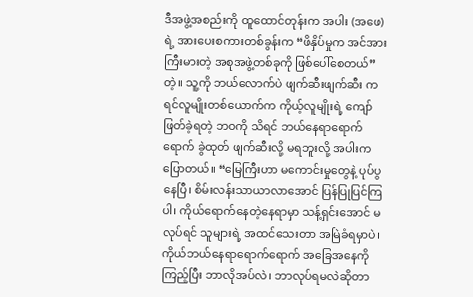ဒီအဖွဲ့အစည်းကို ထူထောင်တုန်းက အပါး (အဖေ) ရဲ့ အားပေးစကားတစ်ခွန်းက “ဖိနှိပ်မှုက အင်အားကြီးမားတဲ့ အစုအဖွဲ့တစ်ခုကို ဖြစ်ပေါ်စေတယ်” တဲ့။ သူ့ကို ဘယ်လောက်ပဲ ဖျက်ဆီးဖျက်ဆီး ကရင်လူမျိုးတစ်ယောက်က ကိုယ့်လူမျိုးရဲ့ ကျော်ဖြတ်ခဲ့ရတဲ့ ဘဝကို သိရင် ဘယ်နေရာရောက်ရောက် ခွဲထုတ် ဖျက်ဆီးလို့ မရဘူးလို့ အပါးက ပြောတယ်။ “မြေကြီးဟာ မကောင်းမှုတွေနဲ့ ပုပ်ပွနေပြီ၊ စိမ်းလန်းသာယာလာအောင် ပြန်ပြုပြင်ကြပါ၊ ကိုယ်ရောက်နေတဲ့နေရာမှာ သန့်ရှင်းအောင် မလုပ်ရင် သူများရဲ့ အထင်သေးတာ အမြဲခံရမှာပဲ၊ ကိုယ်ဘယ်နေရာရောက်ရောက် အခြေအနေကို ကြည့်ပြီး ဘာလိုအပ်လဲ၊ ဘာလုပ်ရမလဲဆိုတာ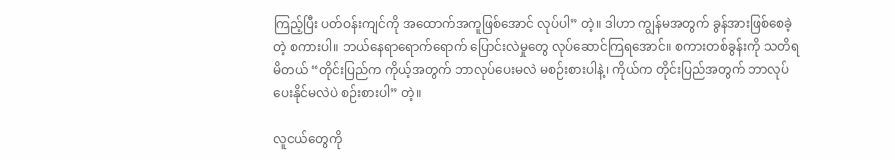ကြည့်ပြီး ပတ်ဝန်းကျင်ကို အထောက်အကူဖြစ်အောင် လုပ်ပါ” တဲ့။ ဒါဟာ ကျွန်မအတွက် ခွန်အားဖြစ်စေခဲ့တဲ့ စကားပါ။ ဘယ်နေရာရောက်ရောက် ပြောင်းလဲမှုတွေ လုပ်ဆောင်ကြရအောင်။ စကားတစ်ခွန်းကို သတိရမိတယ် “တိုင်းပြည်က ကိုယ့်အတွက် ဘာလုပ်ပေးမလဲ မစဉ်းစားပါနဲ့၊ ကိုယ်က တိုင်းပြည်အတွက် ဘာလုပ်ပေးနိုင်မလဲပဲ စဉ်းစားပါ” တဲ့။

လူငယ်တွေကို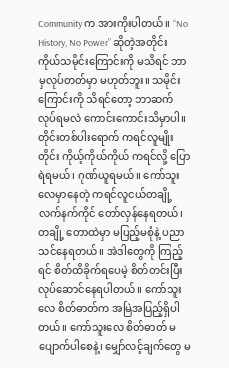Community က အားကိုးပါတယ်။ “No History, No Power” ဆိုတဲ့အတိုင်း ကိုယ်သမိုင်းကြောင်းကို မသိရင် ဘာမှလုပ်တတ်မှာ မဟုတ်ဘူး။ သမိုင်းကြောင်းကို သိရင်တော့ ဘာဆက်လုပ်ရမလဲ ကောင်းကောင်းသိမှာပါ။ တိုင်းတစ်ပါးရောက် ကရင်လူမျိုးတိုင်း ကိုယ့်ကိုယ်ကိုယ် ကရင်လို့ ပြောရဲရမယ်၊ ဂုဏ်ယူရမယ်။ ကော်သူးလေမှာနေတဲ့ ကရင်လူငယ်တချို့ လက်နက်ကိုင် တော်လှန်နေရတယ်၊ တချို့ တောထဲမှာ မပြည့်မစုံနဲ့ ပညာသင်နေရတယ်။ အဲဒါတွေကို ကြည့်ရင် စိတ်ထိခိုက်ရပေမဲ့ စိတ်တင်းပြီး လုပ်ဆောင်နေရပါတယ်။ ကော်သူးလေ စိတ်ဓာတ်က အမြဲအပြည့်ရှိပါတယ်။ ကော်သူးလေ စိတ်ဓာတ် မပျောက်ပါစေနဲ့၊ မျှော်လင့်ချက်တွေ မ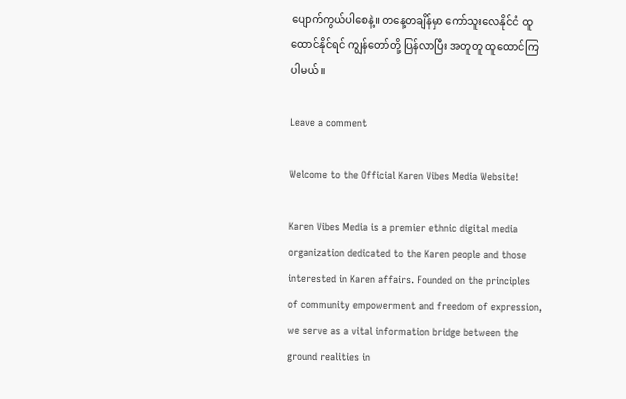ပျောက်ကွယ်ပါစေနဲ့။ တနေ့တချိန်မှာ ကော်သူးလေနိုင်ငံ ထူထောင်နိုင်ရင် ကျွန်တော်တို့ ပြန်လာပြီး အတူတူ ထူထောင်ကြပါမယ်။

Leave a comment

Welcome to the Official Karen Vibes Media Website!

Karen Vibes Media is a premier ethnic digital media organization dedicated to the Karen people and those interested in Karen affairs. Founded on the principles of community empowerment and freedom of expression, we serve as a vital information bridge between the ground realities in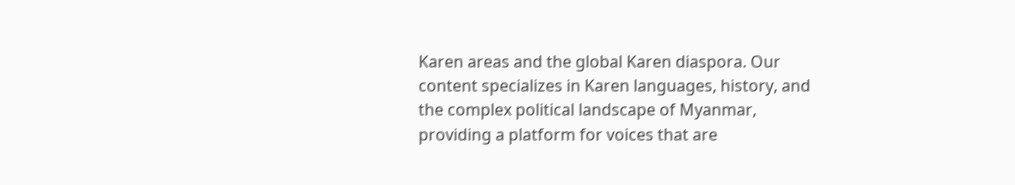Karen areas and the global Karen diaspora. Our content specializes in Karen languages, history, and the complex political landscape of Myanmar, providing a platform for voices that are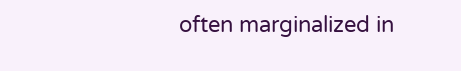often marginalized in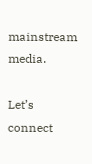mainstream media.

Let’s connect